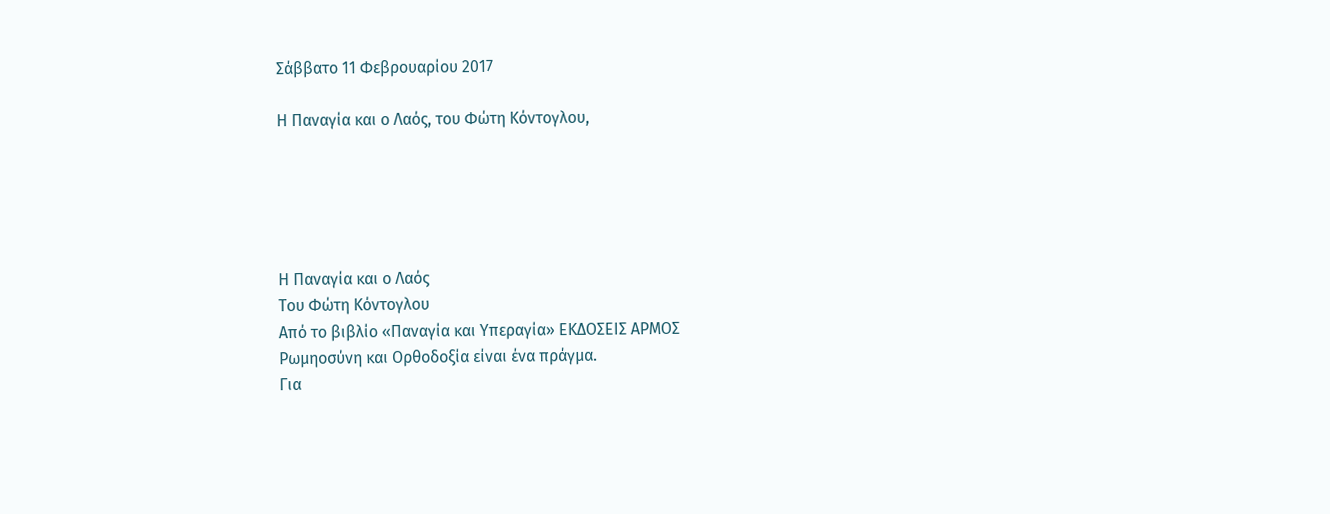Σάββατο 11 Φεβρουαρίου 2017

Η Παναγία και ο Λαός, του Φώτη Κόντογλου,





Η Παναγία και ο Λαός
Του Φώτη Κόντογλου
Από το βιβλίο «Παναγία και Υπεραγία» ΕΚΔΟΣΕΙΣ ΑΡΜΟΣ
Ρωμηοσύνη και Ορθοδοξία είναι ένα πράγμα.
Για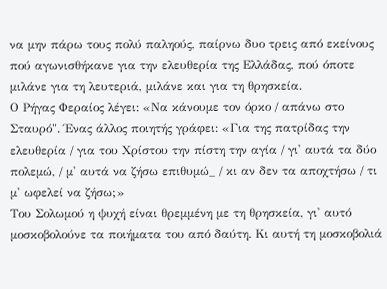να μην πάρω τους πολύ παληούς, παίρνω δυο τρεις από εκείνους πού αγωνισθήκανε για την ελευθερία της Ελλάδας, πού όποτε μιλάνε για τη λευτεριά, μιλάνε και για τη θρησκεία.
Ο Ρήγας Φεραίος λέγει: «Να κάνουμε τον όρκο / απάνω στο Σταυρό". Ένας άλλος ποιητής γράφει: «Για της πατρίδας την ελευθερία / για του Χρίστου την πίστη την αγία / γι' αυτά τα δύο πολεμώ, / μ' αυτά να ζήσω επιθυμώ_ / κι αν δεν τα αποχτήσω / τι μ' ωφελεί να ζήσω;»
Του Σολωμού η ψυχή είναι θρεμμένη με τη θρησκεία, γι' αυτό μοσκοβολούνε τα ποιήματα του από δαύτη. Κι αυτή τη μοσκοβολιά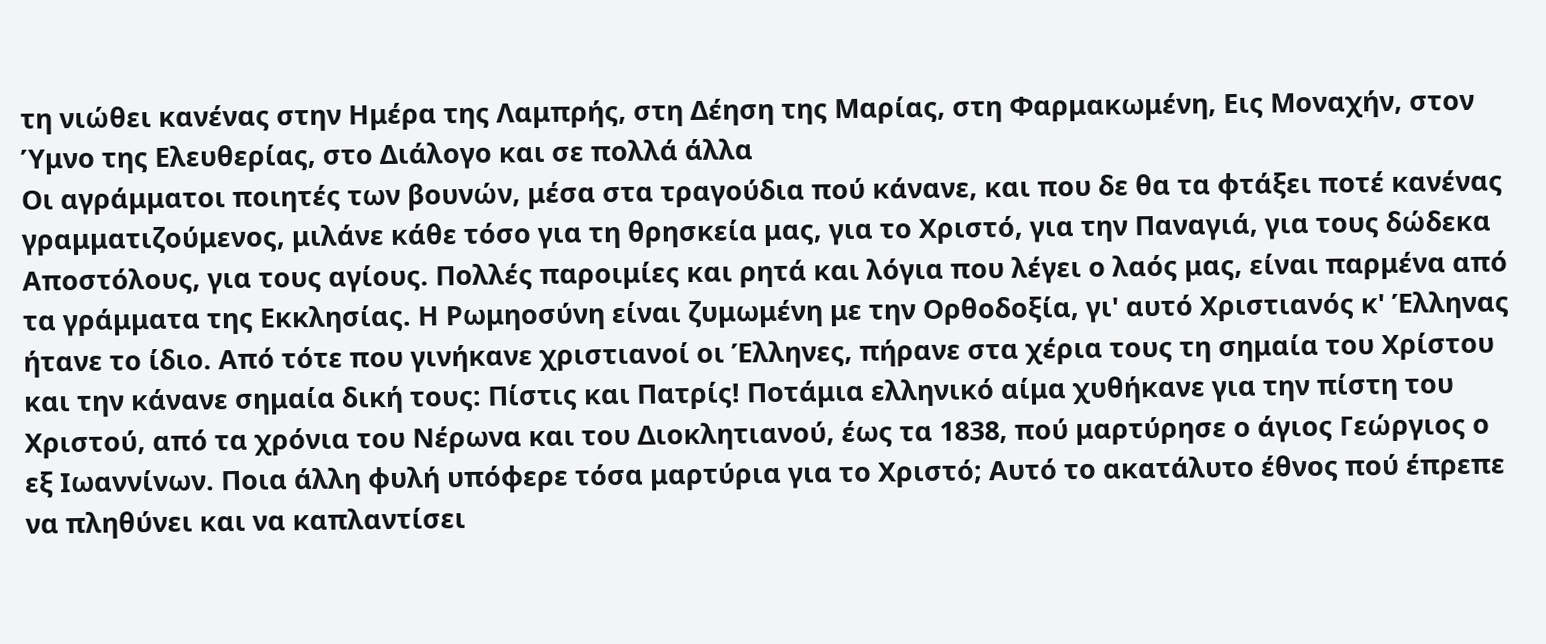τη νιώθει κανένας στην Ημέρα της Λαμπρής, στη Δέηση της Μαρίας, στη Φαρμακωμένη, Εις Μοναχήν, στον Ύμνο της Ελευθερίας, στο Διάλογο και σε πολλά άλλα
Οι αγράμματοι ποιητές των βουνών, μέσα στα τραγούδια πού κάνανε, και που δε θα τα φτάξει ποτέ κανένας γραμματιζούμενος, μιλάνε κάθε τόσο για τη θρησκεία μας, για το Χριστό, για την Παναγιά, για τους δώδεκα Αποστόλους, για τους αγίους. Πολλές παροιμίες και ρητά και λόγια που λέγει ο λαός μας, είναι παρμένα από τα γράμματα της Εκκλησίας. Η Ρωμηοσύνη είναι ζυμωμένη με την Ορθοδοξία, γι' αυτό Χριστιανός κ' Έλληνας ήτανε το ίδιο. Από τότε που γινήκανε χριστιανοί οι Έλληνες, πήρανε στα χέρια τους τη σημαία του Χρίστου και την κάνανε σημαία δική τους: Πίστις και Πατρίς! Ποτάμια ελληνικό αίμα χυθήκανε για την πίστη του Χριστού, από τα χρόνια του Νέρωνα και του Διοκλητιανού, έως τα 1838, πού μαρτύρησε ο άγιος Γεώργιος ο εξ Ιωαννίνων. Ποια άλλη φυλή υπόφερε τόσα μαρτύρια για το Χριστό; Αυτό το ακατάλυτο έθνος πού έπρεπε να πληθύνει και να καπλαντίσει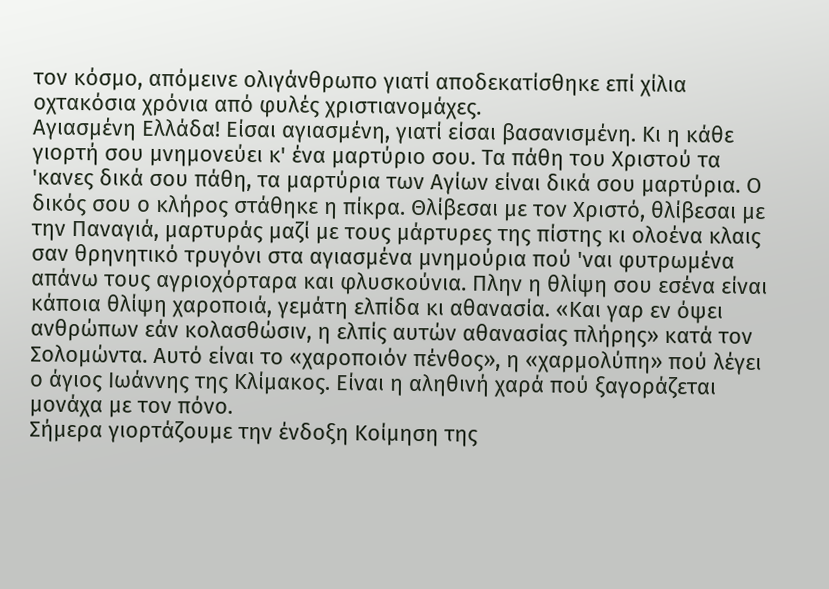τον κόσμο, απόμεινε ολιγάνθρωπο γιατί αποδεκατίσθηκε επί χίλια οχτακόσια χρόνια από φυλές χριστιανομάχες.
Αγιασμένη Ελλάδα! Είσαι αγιασμένη, γιατί είσαι βασανισμένη. Κι η κάθε γιορτή σου μνημονεύει κ' ένα μαρτύριο σου. Τα πάθη του Χριστού τα 'κανες δικά σου πάθη, τα μαρτύρια των Αγίων είναι δικά σου μαρτύρια. Ο δικός σου ο κλήρος στάθηκε η πίκρα. Θλίβεσαι με τον Χριστό, θλίβεσαι με την Παναγιά, μαρτυράς μαζί με τους μάρτυρες της πίστης κι ολοένα κλαις σαν θρηνητικό τρυγόνι στα αγιασμένα μνημούρια πού 'ναι φυτρωμένα απάνω τους αγριοχόρταρα και φλυσκούνια. Πλην η θλίψη σου εσένα είναι κάποια θλίψη χαροποιά, γεμάτη ελπίδα κι αθανασία. «Και γαρ εν όψει ανθρώπων εάν κολασθώσιν, η ελπίς αυτών αθανασίας πλήρης» κατά τον Σολομώντα. Αυτό είναι το «χαροποιόν πένθος», η «χαρμολύπη» πού λέγει ο άγιος Ιωάννης της Κλίμακος. Είναι η αληθινή χαρά πού ξαγοράζεται μονάχα με τον πόνο.
Σήμερα γιορτάζουμε την ένδοξη Κοίμηση της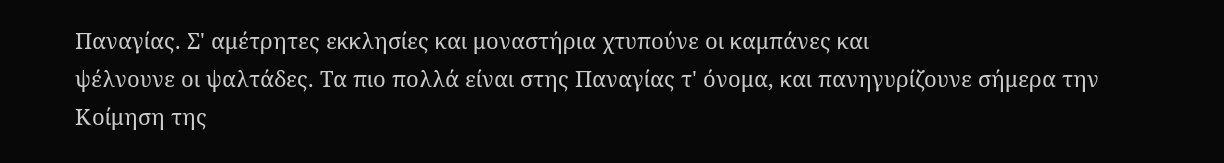Παναγίας. Σ' αμέτρητες εκκλησίες και μοναστήρια χτυπούνε οι καμπάνες και
ψέλνουνε οι ψαλτάδες. Τα πιο πολλά είναι στης Παναγίας τ' όνομα, και πανηγυρίζουνε σήμερα την Κοίμηση της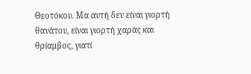Θεοτόκου. Μα αυτή δεν είναι γιορτή θανάτου, είναι γιορτή χαράς και θρίαμβος, γιατί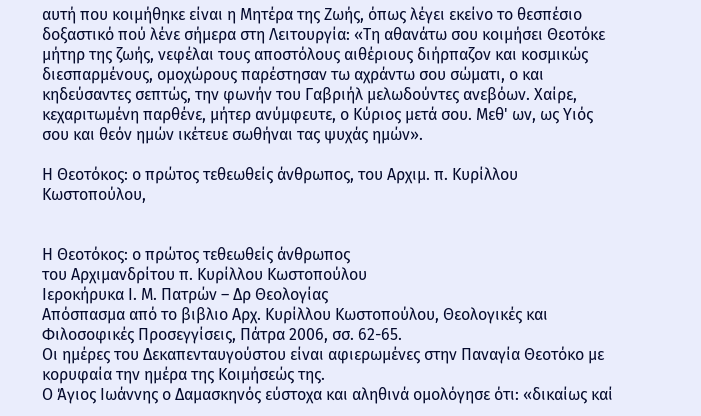αυτή που κοιμήθηκε είναι η Μητέρα της Ζωής, όπως λέγει εκείνο το θεσπέσιο δοξαστικό πού λένε σήμερα στη Λειτουργία: «Τη αθανάτω σου κοιμήσει Θεοτόκε μήτηρ της ζωής, νεφέλαι τους αποστόλους αιθέριους διήρπαζον και κοσμικώς διεσπαρμένους, ομοχώρους παρέστησαν τω αχράντω σου σώματι, ο και κηδεύσαντες σεπτώς, την φωνήν του Γαβριήλ μελωδούντες ανεβόων. Χαίρε, κεχαριτωμένη παρθένε, μήτερ ανύμφευτε, ο Κύριος μετά σου. Μεθ' ων, ως Υιός σου και θεόν ημών ικέτευε σωθήναι τας ψυχάς ημών».

Η Θεοτόκος: ο πρώτος τεθεωθείς άνθρωπος, του Αρχιμ. π. Κυρίλλου Κωστοπούλου,


Η Θεοτόκος: ο πρώτος τεθεωθείς άνθρωπος
του Αρχιμανδρίτου π. Κυρίλλου Κωστοπούλου
Ιεροκήρυκα Ι. Μ. Πατρών – Δρ Θεολογίας
Απόσπασμα από το βιβλιο Αρχ. Κυρίλλου Κωστοπούλου, Θεολογικές και Φιλοσοφικές Προσεγγίσεις, Πάτρα 2006, σσ. 62-65.
Οι ημέρες του Δεκαπενταυγούστου είναι αφιερωμένες στην Παναγία Θεοτόκο με κορυφαία την ημέρα της Κοιμήσεώς της.
Ο Άγιος Ιωάννης ο Δαμασκηνός εύστοχα και αληθινά ομολόγησε ότι: «δικαίως καί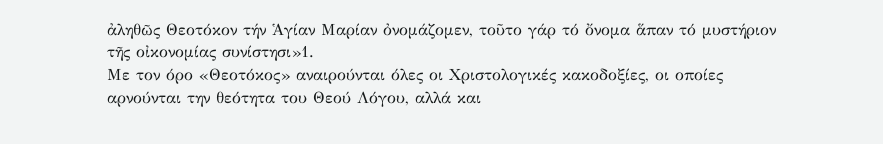ἀληθῶς Θεοτόκον τήν Ἁγίαν Μαρίαν ὀνομάζομεν, τοῦτο γάρ τό ὄνομα ἅπαν τό μυστήριον τῆς οἰκονομίας συνίστησι»1.
Με τον όρο «Θεοτόκος» αναιρούνται όλες οι Χριστολογικές κακοδοξίες, οι οποίες αρνούνται την θεότητα του Θεού Λόγου, αλλά και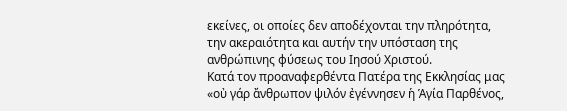εκείνες, οι οποίες δεν αποδέχονται την πληρότητα, την ακεραιότητα και αυτήν την υπόσταση της ανθρώπινης φύσεως του Ιησού Χριστού.
Κατά τον προαναφερθέντα Πατέρα της Εκκλησίας μας «οὐ γάρ ἄνθρωπον ψιλόν ἐγέννησεν ἡ Ἁγία Παρθένος,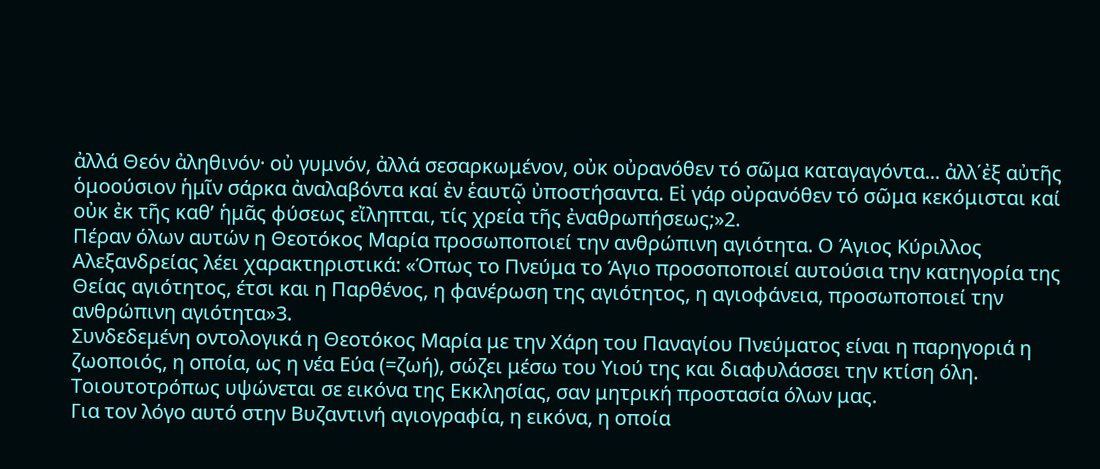ἀλλά Θεόν ἀληθινόν· οὐ γυμνόν, ἀλλά σεσαρκωμένον, οὐκ οὐρανόθεν τό σῶμα καταγαγόντα... ἀλλ΄ἐξ αὐτῆς ὁμοούσιον ἡμῖν σάρκα ἀναλαβόντα καί ἐν ἑαυτῷ ὐποστήσαντα. Εἰ γάρ οὐρανόθεν τό σῶμα κεκόμισται καί οὐκ ἐκ τῆς καθ’ ἡμᾶς φύσεως εἴληπται, τίς χρεία τῆς ἐναθρωπήσεως;»2.
Πέραν όλων αυτών η Θεοτόκος Μαρία προσωποποιεί την ανθρώπινη αγιότητα. Ο Άγιος Κύριλλος Αλεξανδρείας λέει χαρακτηριστικά: «Όπως το Πνεύμα το Άγιο προσοποποιεί αυτούσια την κατηγορία της Θείας αγιότητος, έτσι και η Παρθένος, η φανέρωση της αγιότητος, η αγιοφάνεια, προσωποποιεί την ανθρώπινη αγιότητα»3.
Συνδεδεμένη οντολογικά η Θεοτόκος Μαρία με την Χάρη του Παναγίου Πνεύματος είναι η παρηγοριά η ζωοποιός, η οποία, ως η νέα Εύα (=ζωή), σώζει μέσω του Υιού της και διαφυλάσσει την κτίση όλη. Τοιουτοτρόπως υψώνεται σε εικόνα της Εκκλησίας, σαν μητρική προστασία όλων μας.
Για τον λόγο αυτό στην Βυζαντινή αγιογραφία, η εικόνα, η οποία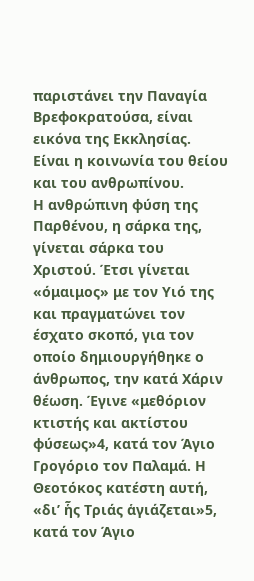παριστάνει την Παναγία Βρεφοκρατούσα, είναι εικόνα της Εκκλησίας. Είναι η κοινωνία του θείου και του ανθρωπίνου.
Η ανθρώπινη φύση της Παρθένου, η σάρκα της, γίνεται σάρκα του Χριστού. Έτσι γίνεται «όμαιμος» με τον Υιό της και πραγματώνει τον έσχατο σκοπό, για τον οποίο δημιουργήθηκε ο άνθρωπος, την κατά Χάριν θέωση. Έγινε «μεθόριον κτιστής και ακτίστου φύσεως»4, κατά τον Άγιο Γρογόριο τον Παλαμά. Η Θεοτόκος κατέστη αυτή, «δι’ ἧς Τριάς ἁγιάζεται»5, κατά τον Άγιο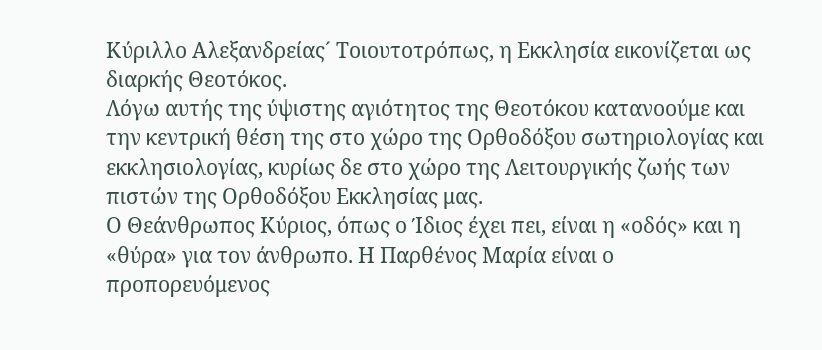Κύριλλο Αλεξανδρείας´ Τοιουτοτρόπως, η Εκκλησία εικονίζεται ως διαρκής Θεοτόκος.
Λόγω αυτής της ύψιστης αγιότητος της Θεοτόκου κατανοούμε και την κεντρική θέση της στο χώρο της Ορθοδόξου σωτηριολογίας και εκκλησιολογίας, κυρίως δε στο χώρο της Λειτουργικής ζωής των πιστών της Ορθοδόξου Εκκλησίας μας.
Ο Θεάνθρωπος Κύριος, όπως ο Ίδιος έχει πει, είναι η «οδός» και η «θύρα» για τον άνθρωπο. Η Παρθένος Μαρία είναι ο προπορευόμενος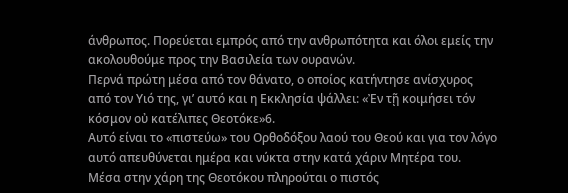άνθρωπος. Πορεύεται εμπρός από την ανθρωπότητα και όλοι εμείς την ακολουθούμε προς την Βασιλεία των ουρανών.
Περνά πρώτη μέσα από τον θάνατο, ο οποίος κατήντησε ανίσχυρος από τον Υιό της, γι’ αυτό και η Εκκλησία ψάλλει: «Ἐν τῇ κοιμήσει τόν κόσμον οὐ κατέλιπες Θεοτόκε»6.
Αυτό είναι το «πιστεύω» του Ορθοδόξου λαού του Θεού και για τον λόγο αυτό απευθύνεται ημέρα και νύκτα στην κατά χάριν Μητέρα του.
Μέσα στην χάρη της Θεοτόκου πληρούται ο πιστός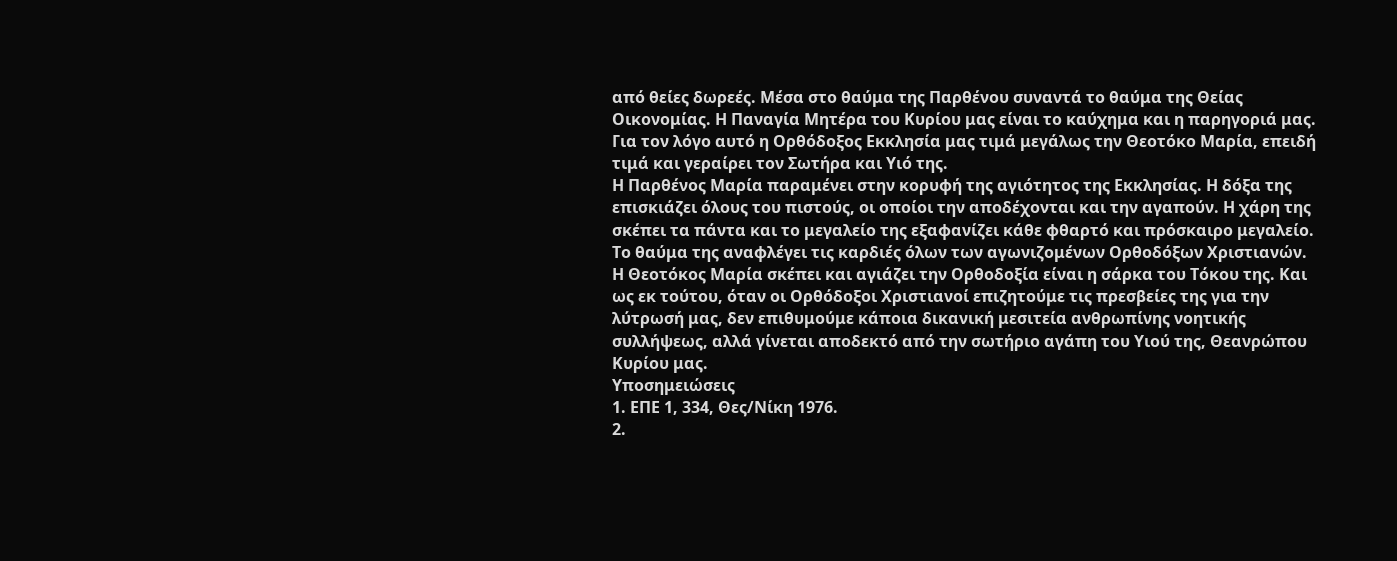από θείες δωρεές. Μέσα στο θαύμα της Παρθένου συναντά το θαύμα της Θείας Οικονομίας. Η Παναγία Μητέρα του Κυρίου μας είναι το καύχημα και η παρηγοριά μας.
Για τον λόγο αυτό η Ορθόδοξος Εκκλησία μας τιμά μεγάλως την Θεοτόκο Μαρία, επειδή τιμά και γεραίρει τον Σωτήρα και Υιό της.
Η Παρθένος Μαρία παραμένει στην κορυφή της αγιότητος της Εκκλησίας. Η δόξα της επισκιάζει όλους του πιστούς, οι οποίοι την αποδέχονται και την αγαπούν. Η χάρη της σκέπει τα πάντα και το μεγαλείο της εξαφανίζει κάθε φθαρτό και πρόσκαιρο μεγαλείο. Το θαύμα της αναφλέγει τις καρδιές όλων των αγωνιζομένων Ορθοδόξων Χριστιανών.
Η Θεοτόκος Μαρία σκέπει και αγιάζει την Ορθοδοξία είναι η σάρκα του Τόκου της. Και ως εκ τούτου, όταν οι Ορθόδοξοι Χριστιανοί επιζητούμε τις πρεσβείες της για την λύτρωσή μας, δεν επιθυμούμε κάποια δικανική μεσιτεία ανθρωπίνης νοητικής συλλήψεως, αλλά γίνεται αποδεκτό από την σωτήριο αγάπη του Υιού της, Θεανρώπου Κυρίου μας.
Υποσημειώσεις
1. ΕΠΕ 1, 334, Θες/Νίκη 1976.
2.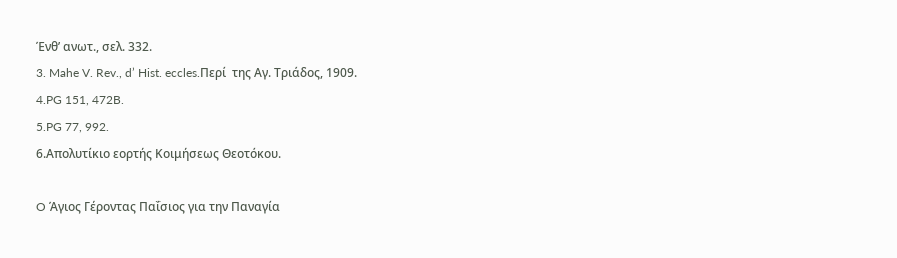Ένθ’ ανωτ., σελ. 332.
3. Mahe V. Rev., d’ Hist. eccles.Περί  της Αγ. Τριάδος, 1909.
4.PG 151, 472B.
5.PG 77, 992.
6.Απολυτίκιο εορτής Κοιμήσεως Θεοτόκου.

O Άγιος Γέροντας Παΐσιος για την Παναγία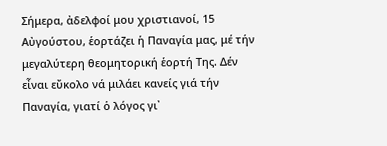Σήμερα, ἀδελφοί μου χριστιανοί, 15 Αὐγούστου, ἑορτάζει ἡ Παναγία μας, μέ τήν μεγαλύτερη θεομητορική ἑορτή Της. Δέν εἶναι εὔκολο νά μιλάει κανείς γιά τήν Παναγία, γιατί ὁ λόγος γι᾽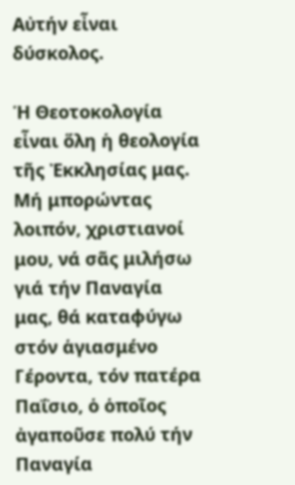Αὐτήν εἶναι δύσκολος.

Ἡ Θεοτοκολογία εἶναι ὅλη ἡ θεολογία τῆς Ἐκκλησίας μας. Μή μπορώντας λοιπόν, χριστιανοί μου, νά σᾶς μιλήσω γιά τήν Παναγία μας, θά καταφύγω στόν ἁγιασμένο Γέροντα, τόν πατέρα Παΐσιο, ὁ ὁποῖος ἀγαποῦσε πολύ τήν Παναγία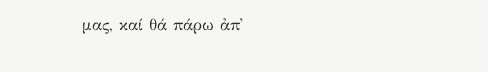μας, καί θά πάρω ἀπ᾽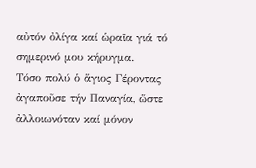αὐτόν ὀλίγα καί ὡραῖα γιά τό σημερινό μου κήρυγμα.
Τόσο πολύ ὁ ἅγιος Γέροντας ἀγαποῦσε τήν Παναγία, ὥστε ἀλλοιωνόταν καί μόνον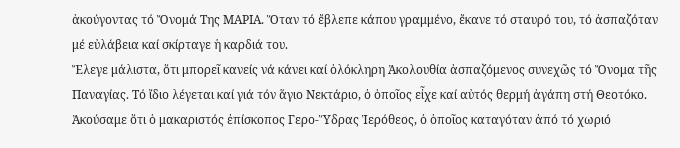ἀκούγοντας τό Ὄνομά Της ΜΑΡΙΑ. Ὅταν τό ἔβλεπε κάπου γραμμένο, ἔκανε τό σταυρό του, τό ἀσπαζόταν μέ εὐλάβεια καί σκίρταγε ἡ καρδιά του.
Ἔλεγε μάλιστα, ὅτι μπορεῖ κανείς νά κάνει καί ὁλόκληρη Ἀκολουθία ἀσπαζόμενος συνεχῶς τό Ὄνομα τῆς Παναγίας. Τό ἴδιο λέγεται καί γιά τόν ἅγιο Νεκτάριο, ὁ ὁποῖος εἶχε καί αὐτός θερμή ἀγάπη στή Θεοτόκο.
Ἀκούσαμε ὅτι ὁ μακαριστός ἐπίσκοπος Γερο-Ὕδρας Ἱερόθεος, ὁ ὁποῖος καταγόταν ἀπό τό χωριό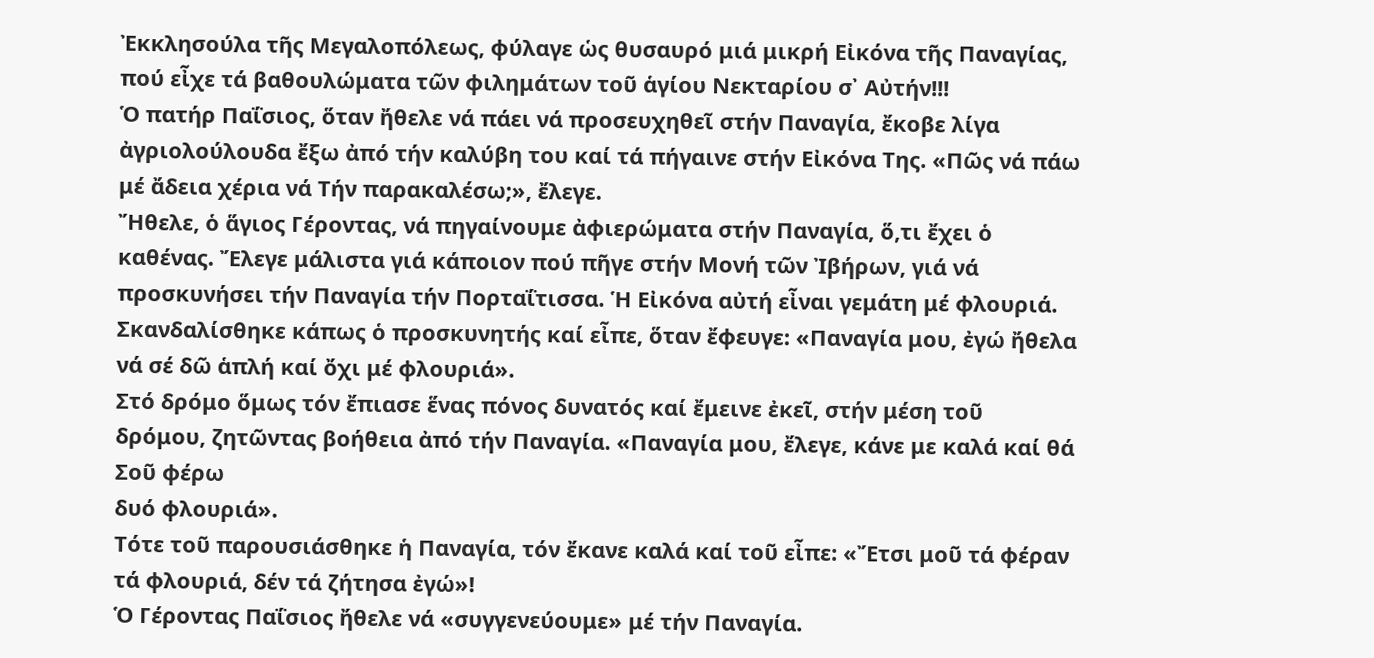Ἐκκλησούλα τῆς Μεγαλοπόλεως, φύλαγε ὡς θυσαυρό μιά μικρή Εἰκόνα τῆς Παναγίας, πού εἶχε τά βαθουλώματα τῶν φιλημάτων τοῦ ἁγίου Νεκταρίου σ᾽ Αὐτήν!!!
Ὁ πατήρ Παΐσιος, ὅταν ἤθελε νά πάει νά προσευχηθεῖ στήν Παναγία, ἔκοβε λίγα ἀγριολούλουδα ἔξω ἀπό τήν καλύβη του καί τά πήγαινε στήν Εἰκόνα Της. «Πῶς νά πάω μέ ἄδεια χέρια νά Τήν παρακαλέσω;», ἔλεγε.
Ἤθελε, ὁ ἅγιος Γέροντας, νά πηγαίνουμε ἀφιερώματα στήν Παναγία, ὅ,τι ἔχει ὁ καθένας. Ἔλεγε μάλιστα γιά κάποιον πού πῆγε στήν Μονή τῶν Ἰβήρων, γιά νά προσκυνήσει τήν Παναγία τήν Πορταΐτισσα. Ἡ Εἰκόνα αὐτή εἶναι γεμάτη μέ φλουριά. Σκανδαλίσθηκε κάπως ὁ προσκυνητής καί εἶπε, ὅταν ἔφευγε: «Παναγία μου, ἐγώ ἤθελα νά σέ δῶ ἁπλή καί ὄχι μέ φλουριά».
Στό δρόμο ὅμως τόν ἔπιασε ἕνας πόνος δυνατός καί ἔμεινε ἐκεῖ, στήν μέση τοῦ δρόμου, ζητῶντας βοήθεια ἀπό τήν Παναγία. «Παναγία μου, ἔλεγε, κάνε με καλά καί θά Σοῦ φέρω
δυό φλουριά».
Τότε τοῦ παρουσιάσθηκε ἡ Παναγία, τόν ἔκανε καλά καί τοῦ εἶπε: «Ἔτσι μοῦ τά φέραν τά φλουριά, δέν τά ζήτησα ἐγώ»!
Ὁ Γέροντας Παΐσιος ἤθελε νά «συγγενεύουμε» μέ τήν Παναγία.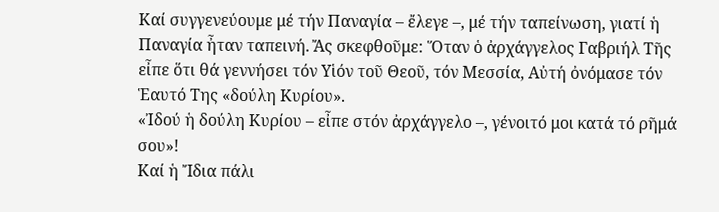Καί συγγενεύουμε μέ τήν Παναγία – ἔλεγε –, μέ τήν ταπείνωση, γιατί ἡ Παναγία ἦταν ταπεινή. Ἄς σκεφθοῦμε: Ὅταν ὁ ἀρχάγγελος Γαβριήλ Τῆς εἶπε ὅτι θά γεννήσει τόν Υἱόν τοῦ Θεοῦ, τόν Μεσσία, Αὐτή ὀνόμασε τόν Ἑαυτό Της «δούλη Κυρίου».
«Ἰδού ἡ δούλη Κυρίου – εἶπε στόν ἀρχάγγελο –, γένοιτό μοι κατά τό ρῆμά σου»!
Καί ἡ Ἴδια πάλι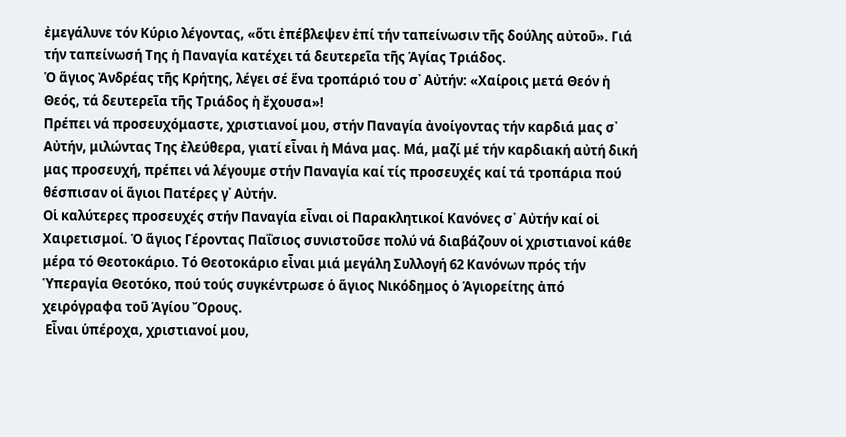ἐμεγάλυνε τόν Κύριο λέγοντας, «ὅτι ἐπέβλεψεν ἐπί τήν ταπείνωσιν τῆς δούλης αὐτοῦ». Γιά τήν ταπείνωσή Της ἡ Παναγία κατέχει τά δευτερεῖα τῆς Ἁγίας Τριάδος.
Ὁ ἅγιος Ἀνδρέας τῆς Κρήτης, λέγει σέ ἕνα τροπάριό του σ᾽ Αὐτήν: «Χαίροις μετά Θεόν ἡ Θεός, τά δευτερεῖα τῆς Τριάδος ἡ ἔχουσα»!
Πρέπει νά προσευχόμαστε, χριστιανοί μου, στήν Παναγία ἀνοίγοντας τήν καρδιά μας σ᾽ Αὐτήν, μιλώντας Της ἐλεύθερα, γιατί εἶναι ἡ Μάνα μας. Μά, μαζί μέ τήν καρδιακή αὐτή δική μας προσευχή, πρέπει νά λέγουμε στήν Παναγία καί τίς προσευχές καί τά τροπάρια πού θέσπισαν οἱ ἅγιοι Πατέρες γ᾽ Αὐτήν.
Οἱ καλύτερες προσευχές στήν Παναγία εἶναι οἱ Παρακλητικοί Κανόνες σ᾽ Αὐτήν καί οἱ Χαιρετισμοί. Ὁ ἅγιος Γέροντας Παΐσιος συνιστοῦσε πολύ νά διαβάζουν οἱ χριστιανοί κάθε μέρα τό Θεοτοκάριο. Τό Θεοτοκάριο εἶναι μιά μεγάλη Συλλογή 62 Κανόνων πρός τήν Ὑπεραγία Θεοτόκο, πού τούς συγκέντρωσε ὁ ἅγιος Νικόδημος ὁ Ἁγιορείτης ἀπό χειρόγραφα τοῦ Ἁγίου Ὄρους.
 Εἶναι ὑπέροχα, χριστιανοί μου,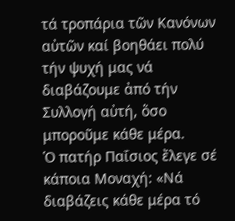τά τροπάρια τῶν Κανόνων αὐτῶν καί βοηθάει πολύ τήν ψυχή μας νά διαβάζουμε ἀπό τήν Συλλογή αὐτή, ὅσο μποροῦμε κάθε μέρα.
Ὁ πατήρ Παΐσιος ἔλεγε σέ κάποια Μοναχή: «Νά διαβάζεις κάθε μέρα τό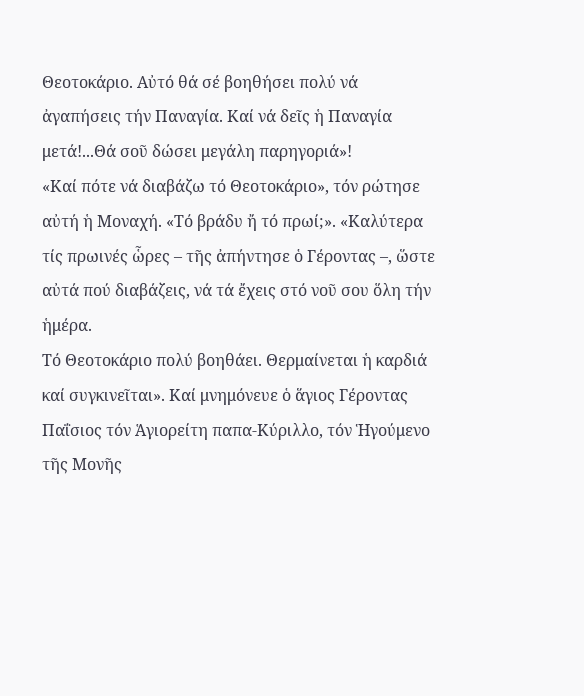Θεοτοκάριο. Αὐτό θά σέ βοηθήσει πολύ νά ἀγαπήσεις τήν Παναγία. Καί νά δεῖς ἡ Παναγία μετά!...Θά σοῦ δώσει μεγάλη παρηγοριά»!
«Καί πότε νά διαβάζω τό Θεοτοκάριο», τόν ρώτησε αὐτή ἡ Μοναχή. «Τό βράδυ ἤ τό πρωί;». «Καλύτερα τίς πρωινές ὧρες – τῆς ἀπήντησε ὁ Γέροντας –, ὥστε αὐτά πού διαβάζεις, νά τά ἔχεις στό νοῦ σου ὅλη τήν ἡμέρα.
Τό Θεοτοκάριο πολύ βοηθάει. Θερμαίνεται ἡ καρδιά καί συγκινεῖται». Καί μνημόνευε ὁ ἅγιος Γέροντας Παΐσιος τόν Ἁγιορείτη παπα-Κύριλλο, τόν Ἡγούμενο τῆς Μονῆς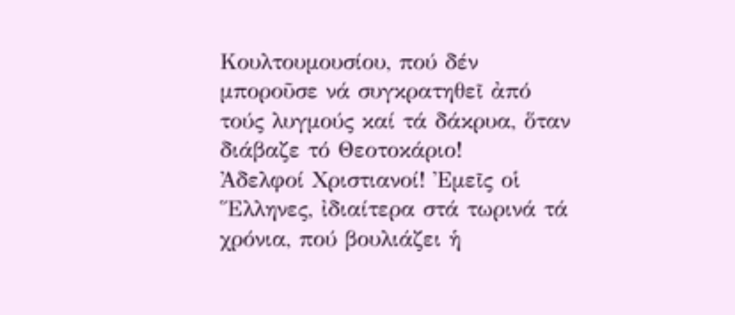Κουλτουμουσίου, πού δέν μποροῦσε νά συγκρατηθεῖ ἀπό τούς λυγμούς καί τά δάκρυα, ὅταν διάβαζε τό Θεοτοκάριο!
Ἀδελφοί Χριστιανοί! Ἐμεῖς οἱ Ἕλληνες, ἰδιαίτερα στά τωρινά τά χρόνια, πού βουλιάζει ἡ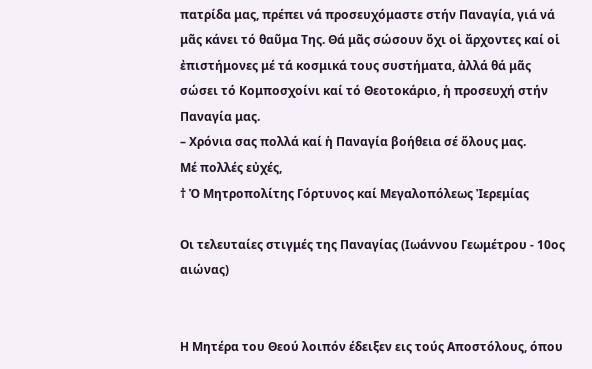πατρίδα μας, πρέπει νά προσευχόμαστε στήν Παναγία, γιά νά μᾶς κάνει τό θαῦμα Της. Θά μᾶς σώσουν ὄχι οἱ ἄρχοντες καί οἱ ἐπιστήμονες μέ τά κοσμικά τους συστήματα, ἀλλά θά μᾶς σώσει τό Κομποσχοίνι καί τό Θεοτοκάριο, ἡ προσευχή στήν Παναγία μας.
– Χρόνια σας πολλά καί ἡ Παναγία βοήθεια σέ ὅλους μας.
Μέ πολλές εὐχές,
† Ὁ Μητροπολίτης Γόρτυνος καί Μεγαλοπόλεως Ἰερεμίας

Οι τελευταίες στιγμές της Παναγίας (Ιωάννου Γεωμέτρου - 10ος αιώνας)


Η Μητέρα του Θεού λοιπόν έδειξεν εις τούς Αποστόλους, όπου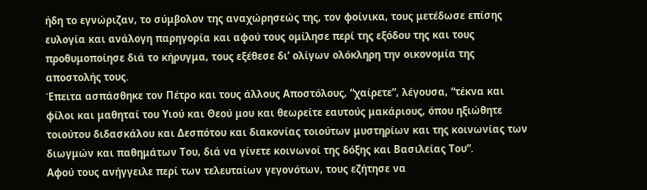ήδη το εγνώριζαν, το σύμβολον της αναχώρησεώς της, τον φοίνικα, τους μετέδωσε επίσης ευλογία και ανάλογη παρηγορία και αφού τους ομίλησε περί της εξόδου της και τους προθυμοποίησε διά το κήρυγμα, τους εξέθεσε δι’ ολίγων ολόκληρη την οικονομία της αποστολής τους.
Έπειτα ασπάσθηκε τον Πέτρο και τους άλλους Αποστόλους, “χαίρετε”, λέγουσα, “τέκνα και φίλοι και μαθηταί του Υιού και Θεού μου και θεωρείτε εαυτούς μακάριους, όπου ηξιώθητε τοιούτου διδασκάλου και Δεσπότου και διακονίας τοιούτων μυστηρίων και της κοινωνίας των διωγμών και παθημάτων Του, διά να γίνετε κοινωνοί της δόξης και Βασιλείας Του”.
Αφού τους ανήγγειλε περί των τελευταίων γεγονότων, τους εζήτησε να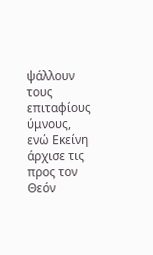ψάλλουν τους επιταφίους ύμνους, ενώ Εκείνη άρχισε τις προς τον Θεόν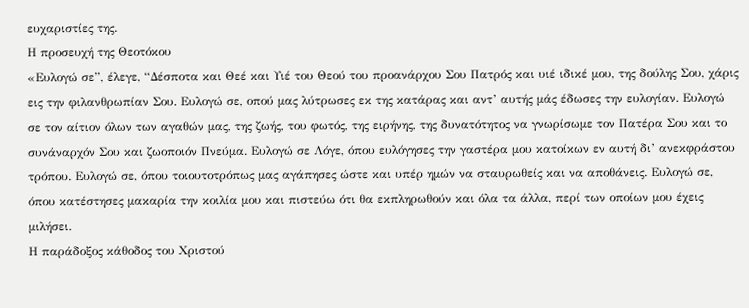ευχαριστίες της.
Η προσευχή της Θεοτόκου
«Ευλογώ σε”, έλεγε, “Δέσποτα και Θεέ και Υιέ του Θεού του προανάρχου Σου Πατρός και υιέ ιδικέ μου, της δούλης Σου, χάρις εις την φιλανθρωπίαν Σου. Ευλογώ σε, οπού μας λύτρωσες εκ της κατάρας και αντ’ αυτής μάς έδωσες την ευλογίαν. Ευλογώ σε τον αίτιον όλων των αγαθών μας, της ζωής, του φωτός, της ειρήνης, της δυνατότητος να γνωρίσωμε τον Πατέρα Σου και το συνάναρχόν Σου και ζωοποιόν Πνεύμα. Ευλογώ σε Λόγε, όπου ευλόγησες την γαστέρα μου κατοίκων εν αυτή δι’ ανεκφράστου τρόπου. Ευλογώ σε, όπου τοιουτοτρόπως μας αγάπησες ώστε και υπέρ ημών να σταυρωθείς και να αποθάνεις. Ευλογώ σε, όπου κατέστησες μακαρία την κοιλία μου και πιστεύω ότι θα εκπληρωθούν και όλα τα άλλα, περί των οποίων μου έχεις μιλήσει.
Η παράδοξος κάθοδος του Χριστού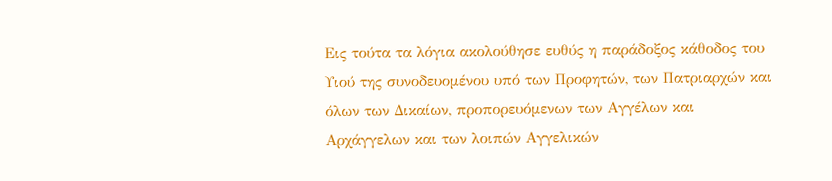Εις τούτα τα λόγια ακολούθησε ευθύς η παράδοξος κάθοδος του Υιού της συνοδευομένου υπό των Προφητών, των Πατριαρχών και όλων των Δικαίων, προπορευόμενων των Αγγέλων και Αρχάγγελων και των λοιπών Αγγελικών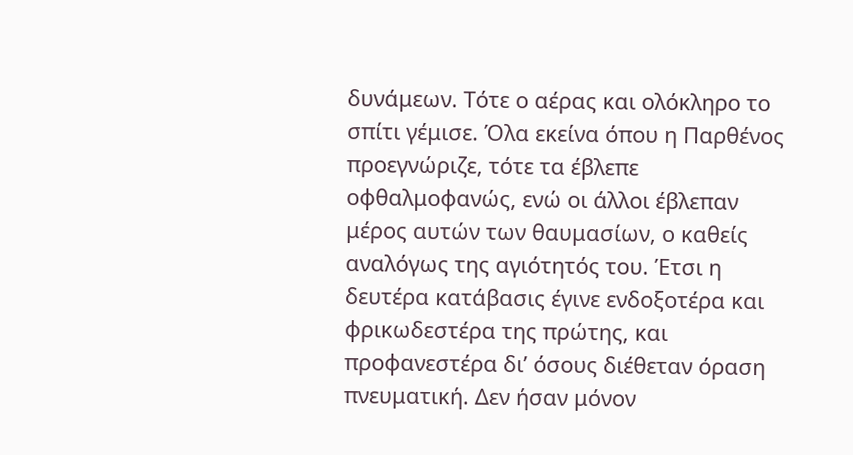δυνάμεων. Τότε ο αέρας και ολόκληρο το σπίτι γέμισε. Όλα εκείνα όπου η Παρθένος προεγνώριζε, τότε τα έβλεπε οφθαλμοφανώς, ενώ οι άλλοι έβλεπαν μέρος αυτών των θαυμασίων, ο καθείς αναλόγως της αγιότητός του. Έτσι η δευτέρα κατάβασις έγινε ενδοξοτέρα και φρικωδεστέρα της πρώτης, και προφανεστέρα δι’ όσους διέθεταν όραση πνευματική. Δεν ήσαν μόνον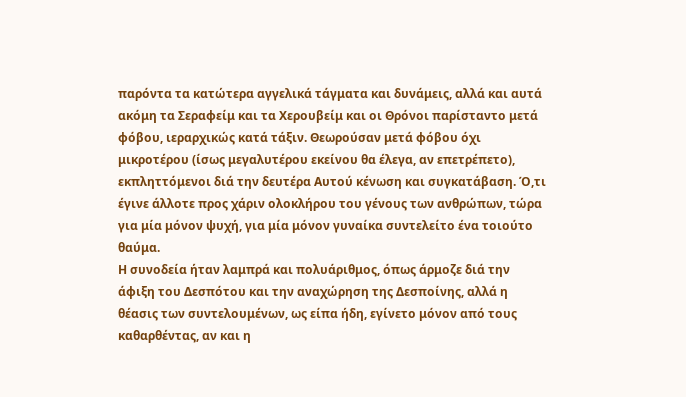παρόντα τα κατώτερα αγγελικά τάγματα και δυνάμεις, αλλά και αυτά ακόμη τα Σεραφείμ και τα Χερουβείμ και οι Θρόνοι παρίσταντο μετά φόβου, ιεραρχικώς κατά τάξιν. Θεωρούσαν μετά φόβου όχι μικροτέρου (ίσως μεγαλυτέρου εκείνου θα έλεγα, αν επετρέπετο), εκπληττόμενοι διά την δευτέρα Αυτού κένωση και συγκατάβαση. Ό,τι έγινε άλλοτε προς χάριν ολοκλήρου του γένους των ανθρώπων, τώρα για μία μόνον ψυχή, για μία μόνον γυναίκα συντελείτο ένα τοιούτο θαύμα.
Η συνοδεία ήταν λαμπρά και πολυάριθμος, όπως άρμοζε διά την άφιξη του Δεσπότου και την αναχώρηση της Δεσποίνης, αλλά η θέασις των συντελουμένων, ως είπα ήδη, εγίνετο μόνον από τους καθαρθέντας, αν και η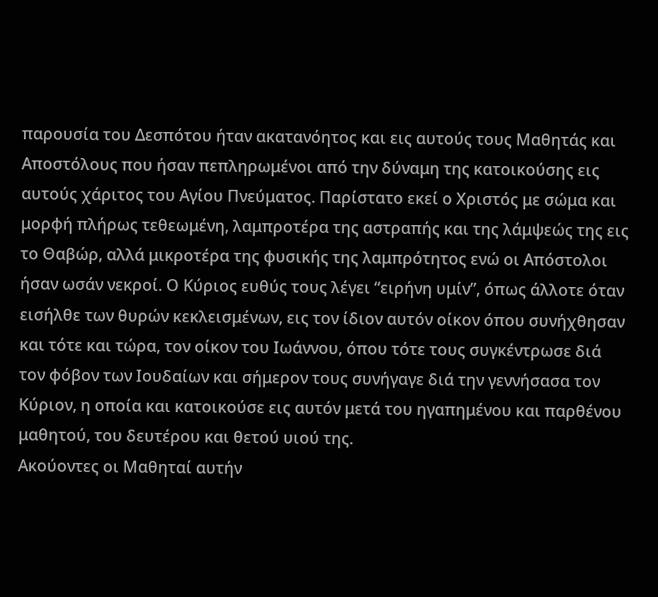παρουσία του Δεσπότου ήταν ακατανόητος και εις αυτούς τους Μαθητάς και Αποστόλους που ήσαν πεπληρωμένοι από την δύναμη της κατοικούσης εις αυτούς χάριτος του Αγίου Πνεύματος. Παρίστατο εκεί ο Χριστός με σώμα και μορφή πλήρως τεθεωμένη, λαμπροτέρα της αστραπής και της λάμψεώς της εις το Θαβώρ, αλλά μικροτέρα της φυσικής της λαμπρότητος ενώ οι Απόστολοι ήσαν ωσάν νεκροί. Ο Κύριος ευθύς τους λέγει “ειρήνη υμίν”, όπως άλλοτε όταν εισήλθε των θυρών κεκλεισμένων, εις τον ίδιον αυτόν οίκον όπου συνήχθησαν και τότε και τώρα, τον οίκον του Ιωάννου, όπου τότε τους συγκέντρωσε διά τον φόβον των Ιουδαίων και σήμερον τους συνήγαγε διά την γεννήσασα τον Κύριον, η οποία και κατοικούσε εις αυτόν μετά του ηγαπημένου και παρθένου μαθητού, του δευτέρου και θετού υιού της.
Ακούοντες οι Μαθηταί αυτήν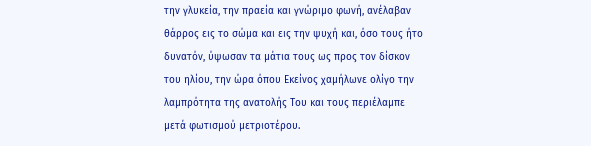την γλυκεία, την πραεία και γνώριμο φωνή, ανέλαβαν θάρρος εις το σώμα και εις την ψυχή και, όσο τους ήτο δυνατόν, ύψωσαν τα μάτια τους ως προς τον δίσκον του ηλίου, την ώρα όπου Εκείνος χαμήλωνε ολίγο την λαμπρότητα της ανατολής Του και τους περιέλαμπε μετά φωτισμού μετριοτέρου.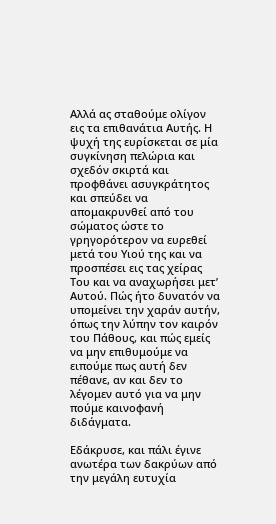Αλλά ας σταθούμε ολίγον εις τα επιθανάτια Αυτής. Η ψυχή της ευρίσκεται σε μία συγκίνηση πελώρια και σχεδόν σκιρτά και προφθάνει ασυγκράτητος και σπεύδει να απομακρυνθεί από του σώματος ώστε το γρηγορότερον να ευρεθεί μετά του Υιού της και να προσπέσει εις τας χείρας Του και να αναχωρήσει μετ’ Αυτού. Πώς ήτο δυνατόν να υπομείνει την χαράν αυτήν, όπως την λύπην τον καιρόν του Πάθους, και πώς εμείς να μην επιθυμούμε να ειπούμε πως αυτή δεν πέθανε, αν και δεν το λέγομεν αυτό για να μην πούμε καινοφανή διδάγματα.

Εδάκρυσε, και πάλι έγινε ανωτέρα των δακρύων από την μεγάλη ευτυχία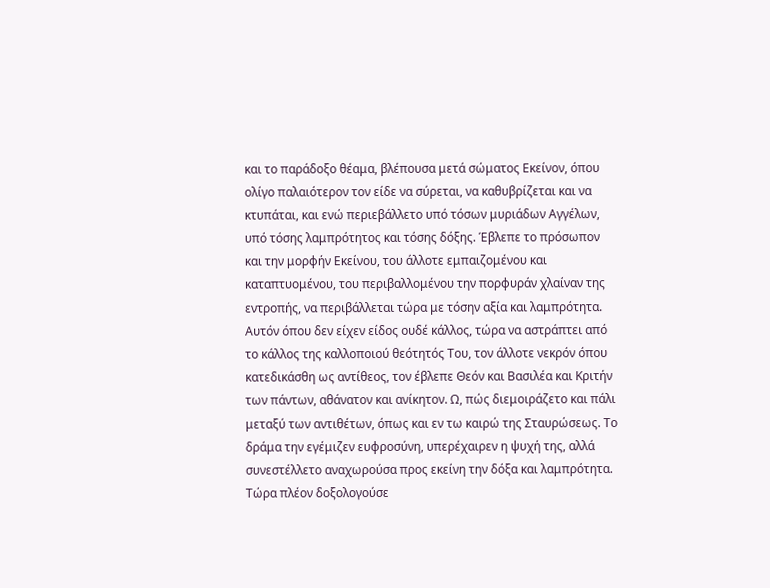και το παράδοξο θέαμα, βλέπουσα μετά σώματος Εκείνον, όπου ολίγο παλαιότερον τον είδε να σύρεται, να καθυβρίζεται και να κτυπάται, και ενώ περιεβάλλετο υπό τόσων μυριάδων Αγγέλων, υπό τόσης λαμπρότητος και τόσης δόξης. Έβλεπε το πρόσωπον και την μορφήν Εκείνου, του άλλοτε εμπαιζομένου και καταπτυομένου, του περιβαλλομένου την πορφυράν χλαίναν της εντροπής, να περιβάλλεται τώρα με τόσην αξία και λαμπρότητα. Αυτόν όπου δεν είχεν είδος ουδέ κάλλος, τώρα να αστράπτει από το κάλλος της καλλοποιού θεότητός Του, τον άλλοτε νεκρόν όπου κατεδικάσθη ως αντίθεος, τον έβλεπε Θεόν και Βασιλέα και Κριτήν των πάντων, αθάνατον και ανίκητον. Ω, πώς διεμοιράζετο και πάλι μεταξύ των αντιθέτων, όπως και εν τω καιρώ της Σταυρώσεως. Το δράμα την εγέμιζεν ευφροσύνη, υπερέχαιρεν η ψυχή της, αλλά συνεστέλλετο αναχωρούσα προς εκείνη την δόξα και λαμπρότητα.
Τώρα πλέον δοξολογούσε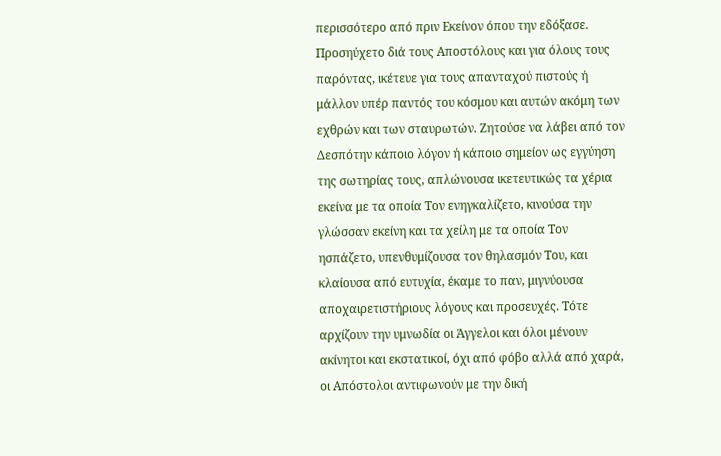περισσότερο από πριν Εκείνον όπου την εδόξασε. Προσηύχετο διά τους Αποστόλους και για όλους τους παρόντας, ικέτευε για τους απανταχού πιστούς ή μάλλον υπέρ παντός του κόσμου και αυτών ακόμη των εχθρών και των σταυρωτών. Ζητούσε να λάβει από τον Δεσπότην κάποιο λόγον ή κάποιο σημείον ως εγγύηση της σωτηρίας τους, απλώνουσα ικετευτικώς τα χέρια εκείνα με τα οποία Τον ενηγκαλίζετο, κινούσα την γλώσσαν εκείνη και τα χείλη με τα οποία Τον ησπάζετο, υπενθυμίζουσα τον θηλασμόν Του, και κλαίουσα από ευτυχία, έκαμε το παν, μιγνύουσα αποχαιρετιστήριους λόγους και προσευχές. Τότε αρχίζουν την υμνωδία οι Άγγελοι και όλοι μένουν ακίνητοι και εκστατικοί, όχι από φόβο αλλά από χαρά, οι Απόστολοι αντιφωνούν με την δική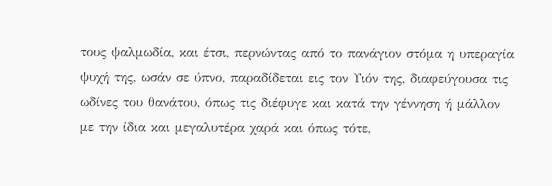τους ψαλμωδία, και έτσι, περνώντας από το πανάγιον στόμα η υπεραγία ψυχή της, ωσάν σε ύπνο, παραδίδεται εις τον Υιόν της, διαφεύγουσα τις ωδίνες του θανάτου, όπως τις διέφυγε και κατά την γέννηση ή μάλλον με την ίδια και μεγαλυτέρα χαρά και όπως τότε,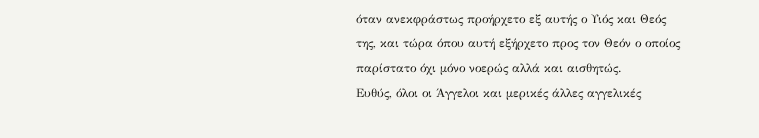όταν ανεκφράστως προήρχετο εξ αυτής ο Υιός και Θεός της, και τώρα όπου αυτή εξήρχετο προς τον Θεόν ο οποίος παρίστατο όχι μόνο νοερώς αλλά και αισθητώς.
Ευθύς, όλοι οι Άγγελοι και μερικές άλλες αγγελικές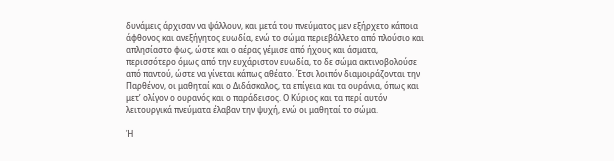δυνάμεις άρχισαν να ψάλλουν, και μετά του πνεύματος μεν εξήρχετο κάποια άφθονος και ανεξήγητος ευωδία, ενώ το σώμα περιεβάλλετο από πλούσιο και απλησίαστο φως, ώστε και ο αέρας γέμισε από ήχους και άσματα, περισσότερο όμως από την ευχάριστον ευωδία, το δε σώμα ακτινοβολούσε από παντού, ώστε να γίνεται κάπως αθέατο. Έτσι λοιπόν διαμοιράζονται την Παρθένον, οι μαθηταί και ο Διδάσκαλος, τα επίγεια και τα ουράνια, όπως και μετ’ ολίγον ο ουρανός και ο παράδεισος. Ο Κύριος και τα περί αυτόν λειτουργικά πνεύματα έλαβαν την ψυχή, ενώ οι μαθηταί το σώμα.

Ἡ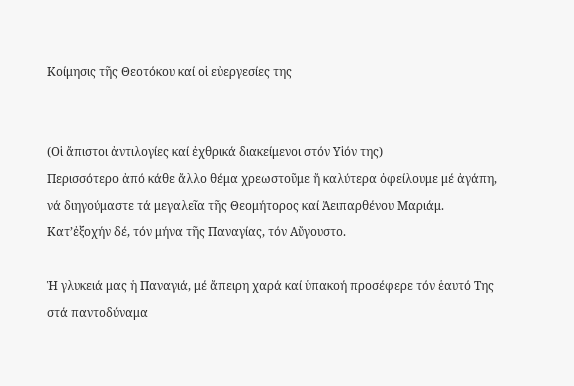Κοίμησις τῆς Θεοτόκου καί οἱ εὐεργεσίες της


(Οἱ ἄπιστοι ἀντιλογίες καί ἐχθρικά διακείμενοι στόν Υἱόν της)
Περισσότερο ἀπό κάθε ἄλλο θέμα χρεωστοῦμε ἤ καλύτερα ὀφείλουμε μέ ἀγάπη, νά διηγούμαστε τά μεγαλεῖα τῆς Θεομήτορος καί Ἀειπαρθένου Μαριάμ. Κατ’ἐξοχήν δέ, τόν μήνα τῆς Παναγίας, τόν Αὔγουστο.

Ἡ γλυκειά μας ἡ Παναγιά, μέ ἄπειρη χαρά καί ὑπακοή προσέφερε τόν ἑαυτό Της στά παντοδύναμα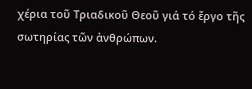χέρια τοῦ Τριαδικοῦ Θεοῦ γιά τό ἔργο τῆς σωτηρίας τῶν ἀνθρώπων.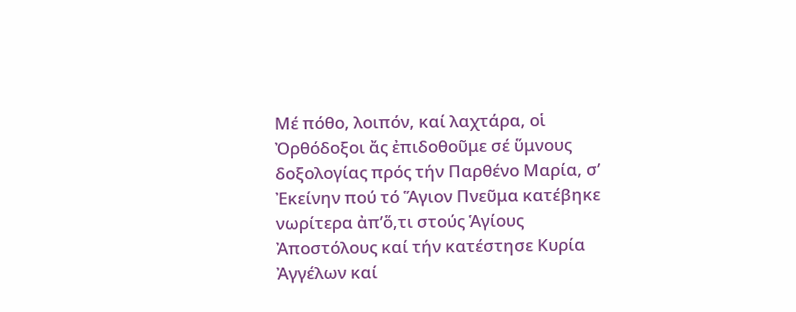Μέ πόθο, λοιπόν, καί λαχτάρα, οἱ Ὀρθόδοξοι ἄς ἐπιδοθοῦμε σέ ὕμνους δοξολογίας πρός τήν Παρθένο Μαρία, σ’ Ἐκείνην πού τό Ἅγιον Πνεῦμα κατέβηκε νωρίτερα ἀπ’ὅ,τι στούς Ἁγίους Ἀποστόλους καί τήν κατέστησε Κυρία Ἀγγέλων καί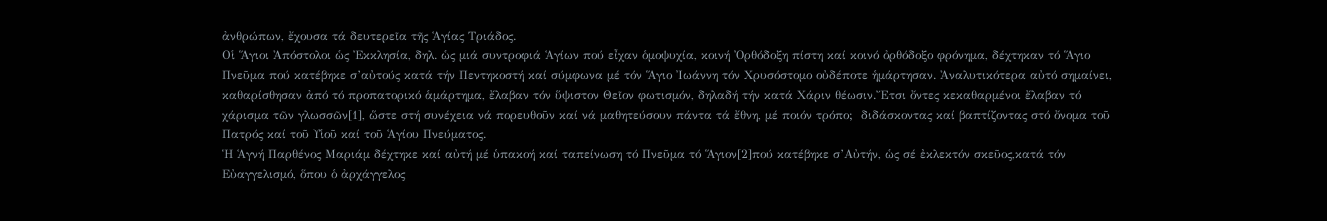ἀνθρώπων, ἔχουσα τά δευτερεῖα τῆς Ἁγίας Τριάδος.
Οἱ Ἅγιοι Ἀπόστολοι ὡς Ἐκκλησία, δηλ. ὡς μιά συντροφιά Ἁγίων πού εἶχαν ὁμοψυχία, κοινή Ὀρθόδοξη πίστη καί κοινό ὀρθόδοξο φρόνημα, δέχτηκαν τό Ἅγιο Πνεῦμα πού κατέβηκε σ’αὐτούς κατά τήν Πεντηκοστή καί σύμφωνα μέ τόν Ἅγιο Ἰωάννη τόν Χρυσόστομο οὐδέποτε ἡμάρτησαν. Ἀναλυτικότερα αὐτό σημαίνει, καθαρίσθησαν ἀπό τό προπατορικό ἁμάρτημα, ἔλαβαν τόν ὕψιστον Θεῖον φωτισμόν, δηλαδή τήν κατά Χάριν θέωσιν.Ἔτσι ὄντες κεκαθαρμένοι ἔλαβαν τό χάρισμα τῶν γλωσσῶν[1], ὥστε στή συνέχεια νά πορευθοῦν καί νά μαθητεύσουν πάντα τά ἔθνη, μέ ποιόν τρόπο;  διδάσκοντας καί βαπτίζοντας στό ὄνομα τοῦ Πατρός καί τοῦ Υἱοῦ καί τοῦ Ἁγίου Πνεύματος.
Ἡ Ἁγνή Παρθένος Μαριάμ δέχτηκε καί αὐτή μέ ὑπακοή καί ταπείνωση τό Πνεῦμα τό Ἅγιον[2]πού κατέβηκε σ’Αὐτήν, ὡς σέ ἐκλεκτόν σκεῦος,κατά τόν Εὐαγγελισμό, ὅπου ὁ ἀρχάγγελος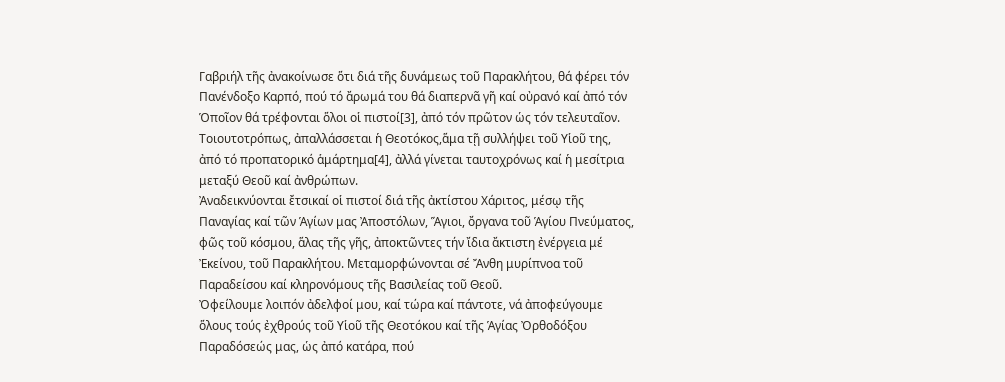Γαβριήλ τῆς ἀνακοίνωσε ὅτι διά τῆς δυνάμεως τοῦ Παρακλήτου, θά φέρει τόν Πανένδοξο Καρπό, πού τό ἄρωμά του θά διαπερνᾶ γῆ καί οὐρανό καί ἀπό τόν Ὁποῖον θά τρέφονται ὅλοι οἱ πιστοί[3], ἀπό τόν πρῶτον ὡς τόν τελευταῖον. Τοιουτοτρόπως, ἀπαλλάσσεται ἡ Θεοτόκος,ἅμα τῇ συλλήψει τοῦ Υἱοῦ της, ἀπό τό προπατορικό ἁμάρτημα[4], ἀλλά γίνεται ταυτοχρόνως καί ἡ μεσίτρια μεταξύ Θεοῦ καί ἀνθρώπων.
Ἀναδεικνύονται ἔτσικαί οἱ πιστοί διά τῆς ἀκτίστου Χάριτος, μέσῳ τῆς Παναγίας καί τῶν Ἁγίων μας Ἀποστόλων, Ἅγιοι, ὄργανα τοῦ Ἁγίου Πνεύματος, φῶς τοῦ κόσμου, ἅλας τῆς γῆς, ἀποκτῶντες τήν ἴδια ἄκτιστη ἐνέργεια μέ Ἐκείνου, τοῦ Παρακλήτου. Μεταμορφώνονται σέ Ἄνθη μυρίπνοα τοῦ Παραδείσου καί κληρονόμους τῆς Βασιλείας τοῦ Θεοῦ.
Ὀφείλουμε λοιπόν ἀδελφοί μου, καί τώρα καί πάντοτε, νά ἀποφεύγουμε ὅλους τούς ἐχθρούς τοῦ Υἱοῦ τῆς Θεοτόκου καί τῆς Ἁγίας Ὀρθοδόξου Παραδόσεώς μας, ὡς ἀπό κατάρα, πού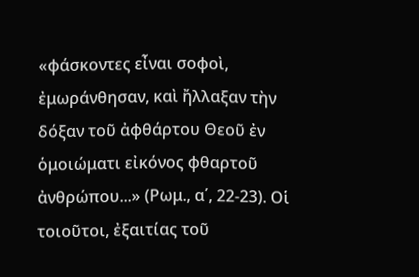«φάσκοντες εἶναι σοφοὶ, ἐμωράνθησαν, καὶ ἤλλαξαν τὴν δόξαν τοῦ ἀφθάρτου Θεοῦ ἐν ὁμοιώματι εἰκόνος φθαρτοῦ ἀνθρώπου...» (Ρωμ., α΄, 22-23). Οἱ τοιοῦτοι, ἐξαιτίας τοῦ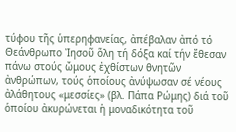τύφου τῆς ὑπερηφανείας, ἀπέβαλαν ἀπό τό Θεάνθρωπο Ἰησοῦ ὅλη τή δόξα καί τήν ἔθεσαν πάνω στούς ὤμους ἐχθίστων θνητῶν ἀνθρώπων, τούς ὁποίους ἀνύψωσαν σέ νέους ἀλάθητους «μεσσίες» (βλ. Πάπα Ρώμης) διά τοῦ ὁποίου ἀκυρώνεται ἡ μοναδικότητα τοῦ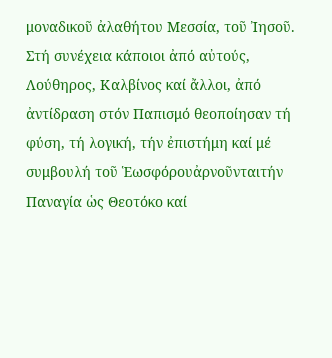μοναδικοῦ ἀλαθήτου Μεσσία, τοῦ Ἰησοῦ.
Στή συνέχεια κάποιοι ἀπό αὐτούς, Λούθηρος, Καλβίνος καί ἄλλοι, ἀπό ἀντίδραση στόν Παπισμό θεοποίησαν τή φύση, τή λογική, τήν ἐπιστήμη καί μέ συμβουλή τοῦ Ἑωσφόρουἀρνοῦνταιτήν Παναγία ὡς Θεοτόκο καί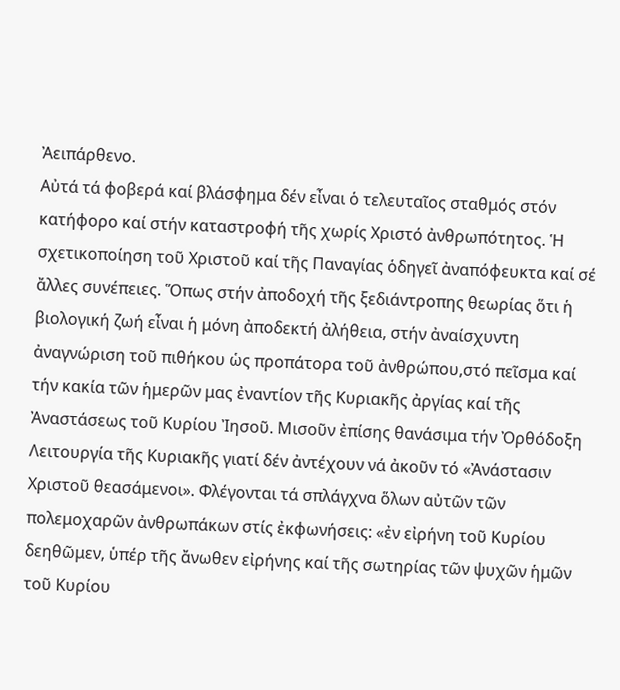Ἀειπάρθενο.
Αὐτά τά φοβερά καί βλάσφημα δέν εἶναι ὁ τελευταῖος σταθμός στόν κατήφορο καί στήν καταστροφή τῆς χωρίς Χριστό ἀνθρωπότητος. Ἡ σχετικοποίηση τοῦ Χριστοῦ καί τῆς Παναγίας ὁδηγεῖ ἀναπόφευκτα καί σέ ἄλλες συνέπειες. Ὅπως στήν ἀποδοχή τῆς ξεδιάντροπης θεωρίας ὅτι ἡ βιολογική ζωή εἶναι ἡ μόνη ἀποδεκτή ἀλήθεια, στήν ἀναίσχυντη ἀναγνώριση τοῦ πιθήκου ὡς προπάτορα τοῦ ἀνθρώπου,στό πεῖσμα καί τήν κακία τῶν ἡμερῶν μας ἐναντίον τῆς Κυριακῆς ἀργίας καί τῆς Ἀναστάσεως τοῦ Κυρίου Ἰησοῦ. Μισοῦν ἐπίσης θανάσιμα τήν Ὀρθόδοξη Λειτουργία τῆς Κυριακῆς γιατί δέν ἀντέχουν νά ἀκοῦν τό «Ἀνάστασιν Χριστοῦ θεασάμενοι». Φλέγονται τά σπλάγχνα ὅλων αὐτῶν τῶν πολεμοχαρῶν ἀνθρωπάκων στίς ἐκφωνήσεις: «ἐν εἰρήνη τοῦ Κυρίου δεηθῶμεν, ὑπέρ τῆς ἄνωθεν εἰρήνης καί τῆς σωτηρίας τῶν ψυχῶν ἡμῶν τοῦ Κυρίου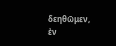δεηθῶμεν, ἐν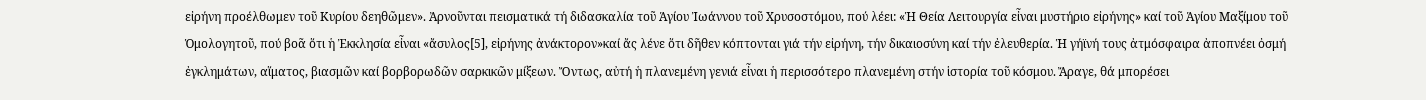εἰρήνη προέλθωμεν τοῦ Κυρίου δεηθῶμεν». Ἀρνοῦνται πεισματικά τή διδασκαλία τοῦ Ἁγίου Ἰωάννου τοῦ Χρυσοστόμου, πού λέει: «Ἡ Θεία Λειτουργία εἶναι μυστήριο εἰρήνης» καί τοῦ Ἁγίου Μαξίμου τοῦ Ὁμολογητοῦ, πού βοᾶ ὅτι ἡ Ἐκκλησία εἶναι «ἄσυλος[5], εἰρήνης ἀνάκτορον»καί ἄς λένε ὅτι δῆθεν κόπτονται γιά τήν εἰρήνη, τήν δικαιοσύνη καί τήν ἐλευθερία. Ἡ γήϊνή τους ἀτμόσφαιρα ἀποπνέει ὀσμή ἐγκλημάτων, αἵματος, βιασμῶν καί βορβορωδῶν σαρκικῶν μίξεων. Ὄντως, αὐτή ἡ πλανεμένη γενιά εἶναι ἡ περισσότερο πλανεμένη στήν ἱστορία τοῦ κόσμου. Ἄραγε, θά μπορέσει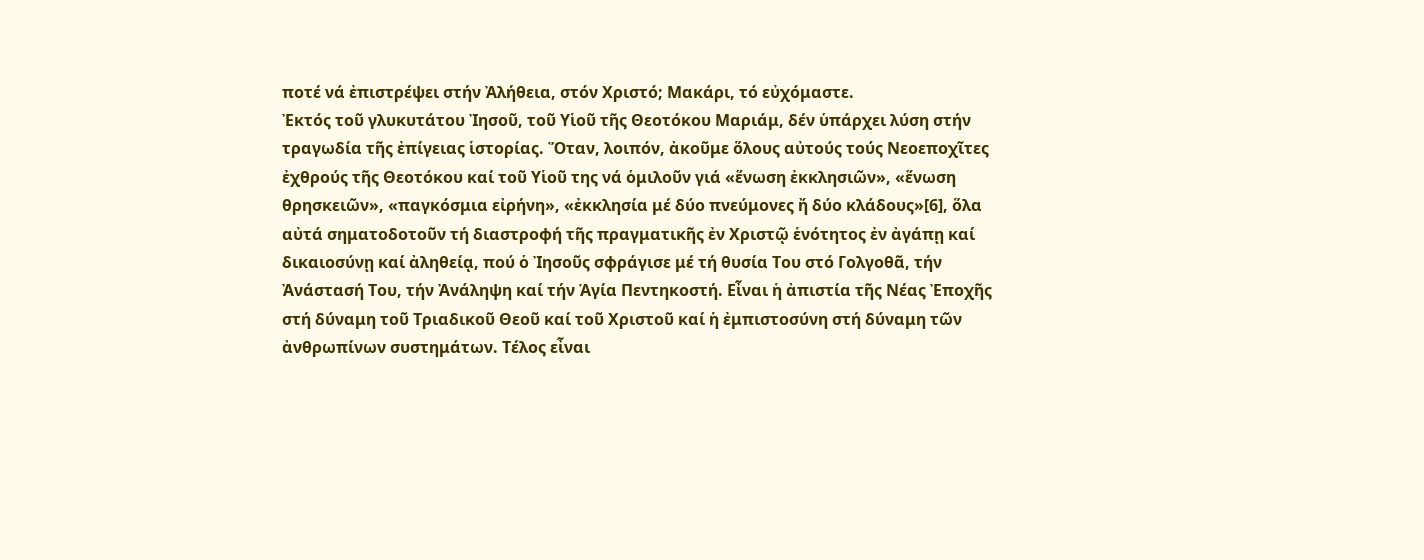ποτέ νά ἐπιστρέψει στήν Ἀλήθεια, στόν Χριστό; Μακάρι, τό εὐχόμαστε.
Ἐκτός τοῦ γλυκυτάτου Ἰησοῦ, τοῦ Υἱοῦ τῆς Θεοτόκου Μαριάμ, δέν ὑπάρχει λύση στήν τραγωδία τῆς ἐπίγειας ἱστορίας. Ὅταν, λοιπόν, ἀκοῦμε ὅλους αὐτούς τούς Νεοεποχῖτες ἐχθρούς τῆς Θεοτόκου καί τοῦ Υἱοῦ της νά ὁμιλοῦν γιά «ἕνωση ἐκκλησιῶν», «ἕνωση θρησκειῶν», «παγκόσμια εἰρήνη», «ἐκκλησία μέ δύο πνεύμονες ἤ δύο κλάδους»[6], ὅλα αὐτά σηματοδοτοῦν τή διαστροφή τῆς πραγματικῆς ἐν Χριστῷ ἑνότητος ἐν ἀγάπῃ καί δικαιοσύνῃ καί ἀληθείᾳ, πού ὁ Ἰησοῦς σφράγισε μέ τή θυσία Του στό Γολγοθᾶ, τήν Ἀνάστασή Του, τήν Ἀνάληψη καί τήν Ἁγία Πεντηκοστή. Εἶναι ἡ ἀπιστία τῆς Νέας Ἐποχῆς στή δύναμη τοῦ Τριαδικοῦ Θεοῦ καί τοῦ Χριστοῦ καί ἡ ἐμπιστοσύνη στή δύναμη τῶν ἀνθρωπίνων συστημάτων. Τέλος εἶναι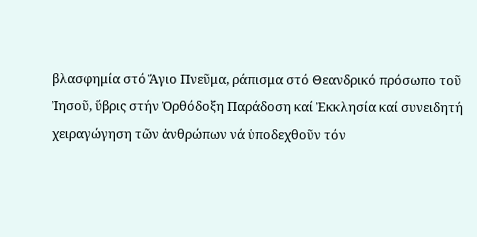βλασφημία στό Ἅγιο Πνεῦμα, ράπισμα στό Θεανδρικό πρόσωπο τοῦ Ἰησοῦ, ὕβρις στήν Ὀρθόδοξη Παράδοση καί Ἐκκλησία καί συνειδητή χειραγώγηση τῶν ἀνθρώπων νά ὑποδεχθοῦν τόν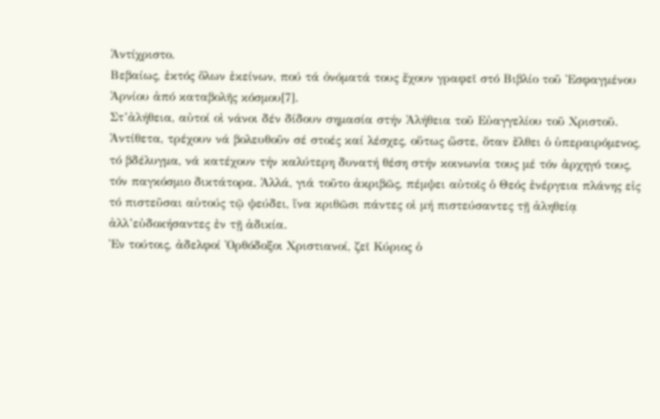Ἀντίχριστο.
Βεβαίως, ἐκτός ὅλων ἐκείνων, πού τά ὀνόματά τους ἔχουν γραφεῖ στό Βιβλίο τοῦ Ἐσφαγμένου Ἀρνίου ἀπό καταβολῆς κόσμου[7].
Στ’ἀλήθεια, αὐτοί οἱ νάνοι δέν δίδουν σημασία στήν Ἀλήθεια τοῦ Εὐαγγελίου τοῦ Χριστοῦ. Ἀντίθετα, τρέχουν νά βολευθοῦν σέ στοές καί λέσχες, οὕτως ὥστε, ὅταν ἔλθει ὁ ὑπεραιρόμενος, τό βδέλυγμα, νά κατέχουν τήν καλύτερη δυνατή θέση στήν κοινωνία τους μέ τόν ἀρχηγό τους, τόν παγκόσμιο δικτάτορα. Ἀλλά, γιά τοῦτο ἀκριβῶς, πέμψει αὐτοῖς ὁ Θεός ἐνέργεια πλάνης εἰς τό πιστεῦσαι αὐτούς τῷ ψεύδει, ἵνα κριθῶσι πάντες οἱ μή πιστεύσαντες τῇ ἀληθείᾳ ἀλλ’εὐδοκήσαντες ἐν τῇ ἀδικία.
Ἐν τούτοις, ἀδελφοί Ὀρθόδοξοι Χριστιανοί, ζεῖ Κύριος ὁ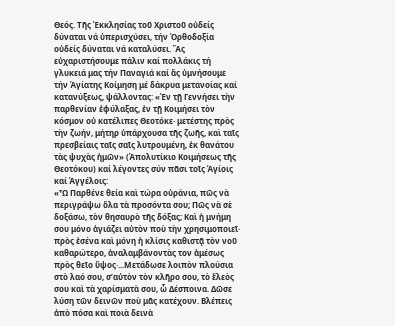Θεός. Τῆς Ἐκκλησίας τοῦ Χριστοῦ οὐδείς δύναται νά ὑπερισχύσει, τήν Ὀρθοδοξία οὐδείς δύναται νά καταλύσει. Ἄς εὐχαριστήσουμε πάλιν καί πολλάκις τή γλυκειά μας τήν Παναγιά καί ἄς ὑμνήσουμε τήν Ἁγίατης Κοίμηση μέ δάκρυα μετανοίας καί κατανύξεως, ψάλλοντας: «Ἐν τῇ Γεννήσει τὴν παρθενίαν ἐφύλαξας, ἐν τῇ Κοιμήσει τὸν κόσμον οὐ κατέλιπες Θεοτόκε· μετέστης πρὸς τὴν ζωήν, μήτηρ ὑπάρχουσα τῆς ζωῆς, καὶ ταῖς πρεσβείαις ταῖς σαῖς λυτρουμένη, ἐκ θανάτου τὰς ψυχὰς ἡμῶν» (Ἀπολυτίκιο Κοιμήσεως τῆς Θεοτόκου) καί λέγοντες σύν πᾶσι τοῖς Ἁγίοις καί Ἀγγέλοις:
«Ὦ Παρθένε θεία καὶ τώρα οὐράνια, πῶς νὰ περιγράψω ὅλα τὰ προσόντα σου; Πῶς νὰ σὲ δοξάσω, τὸν θησαυρὸ τῆς δόξας; Καὶ ἡ μνήμη σου μόνο ἁγιάζει αὐτὸν ποὺ τὴν χρησιμοποιεῖ· πρὸς ἐσένα καὶ μόνη ἡ κλίσις καθιστᾷ τὸν νοῦ καθαρώτερο, ἀναλαμβάνοντὰς τον ἀμέσως πρὸς θεῖο ὕψος·...Μετάδωσε λοιπὸν πλούσια στὸ λαό σου, σ’αὐτὸν τὸν κλῆρο σου, τὸ ἔλεὸς σου καὶ τὰ χαρίσματὰ σου, ὦ Δέσποινα. Δῶσε λύση τῶν δεινῶν ποὺ μᾶς κατέχουν. Βλέπεις ἀπὸ πόσα καὶ ποιὰ δεινὰ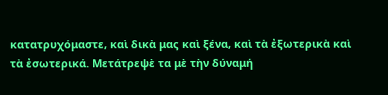κατατρυχόμαστε, καὶ δικὰ μας καὶ ξένα, καὶ τὰ ἐξωτερικὰ καὶ τὰ ἐσωτερικά. Μετάτρεψὲ τα μὲ τὴν δύναμή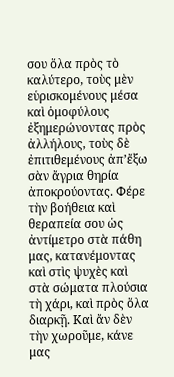σου ὅλα πρὸς τὸ καλύτερο, τοὺς μὲν εὑρισκομένους μέσα καὶ ὁμοφύλους ἐξημερώνοντας πρὸς ἀλλήλους, τοὺς δὲ ἐπιτιθεμένους ἀπ’ἔξω σὰν ἄγρια θηρία ἀποκρούοντας. Φέρε τὴν βοήθεια καὶ θεραπεία σου ὡς ἀντίμετρο στὰ πάθη μας, κατανέμοντας καὶ στὶς ψυχὲς καὶ στὰ σώματα πλούσια τὴ χάρι, καὶ πρὸς ὅλα διαρκῇ. Καὶ ἄν δὲν τὴν χωροῦμε, κάνε μας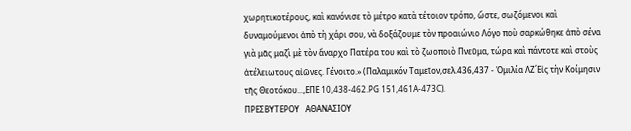χωρητικοτέρους, καὶ κανόνισε τὸ μέτρο κατὰ τέτοιον τρόπο, ὥστε, σωζόμενοι καὶ δυναμούμενοι ἀπὸ τὴ χάρι σου, νὰ δοξάζουμε τὸν προαιώνιο Λόγο ποὺ σαρκώθηκε ἀπὸ σένα γιὰ μᾶς μαζὶ μὲ τὸν ἄναρχο Πατέρα του καὶ τὸ ζωοποιὸ Πνεῦμα, τώρα καὶ πάντοτε καὶ στοὺς ἀτέλειωτους αἰῶνες. Γένοιτο.» (Παλαμικόν Ταμεῖον,σελ.436,437 - Ὁμιλία ΛΖ΄Εἰς τὴν Κοίμησιν τῆς Θεοτόκου...,ΕΠΕ 10,438-462.PG 151,461A-473C).
ΠΡΕΣΒΥΤΕΡΟΥ   ΑΘΑΝΑΣΙΟΥ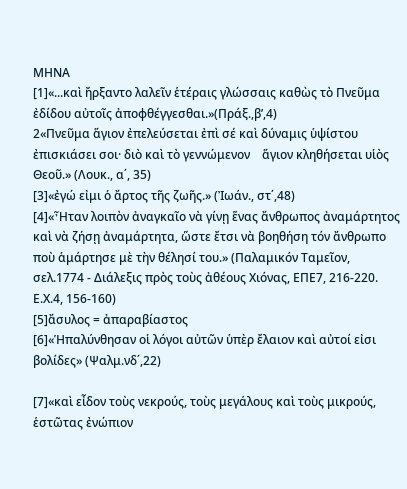ΜΗΝΑ
[1]«...καὶ ἤρξαντο λαλεῖν ἑτέραις γλώσσαις καθὼς τὸ Πνεῦμα ἐδίδου αὐτοῖς ἀποφθέγγεσθαι.»(Πράξ.,β’,4)
2«Πνεῦμα ἅγιον ἐπελεύσεται ἐπὶ σέ καὶ δύναμις ὑψίστου ἐπισκιάσει σοι· διὸ καὶ τὸ γεννώμενον    ἅγιον κληθήσεται υἱὸς Θεοῦ.» (Λουκ., α΄, 35)
[3]«ἐγώ εἰμι ὁ ἄρτος τῆς ζωῆς.» (Ἰωάν., στ΄,48)
[4]«Ἦταν λοιπὸν ἀναγκαῖο νὰ γίνῃ ἕνας ἄνθρωπος ἀναμάρτητος καὶ νὰ ζήσῃ ἀναμάρτητα, ὥστε ἔτσι νὰ βοηθήση τόν ἄνθρωπο ποὺ ἁμάρτησε μὲ τὴν θέλησί του.» (Παλαμικόν Ταμεῖον, σελ.1774 - Διάλεξις πρὸς τοὺς ἀθέους Χιόνας, ΕΠΕ7, 216-220. Ε.Χ.4, 156-160)
[5]ἄσυλος = ἀπαραβίαστος
[6]«Ἡπαλύνθησαν οἱ λόγοι αὐτῶν ὑπὲρ ἔλαιον καὶ αὐτοί εἰσι βολίδες» (Ψαλμ.νδ΄,22)

[7]«καὶ εἶδον τοὺς νεκρούς, τοὺς μεγάλους καὶ τοὺς μικρούς, ἑστῶτας ἐνώπιον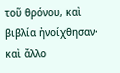τοῦ θρόνου, καὶ βιβλία ἠνοίχθησαν· καὶ ἄλλο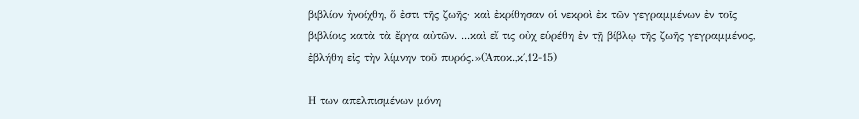βιβλίον ἠνοίχθη, ὅ ἐστι τῆς ζωῆς· καὶ ἐκρίθησαν οἱ νεκροὶ ἐκ τῶν γεγραμμένων ἐν τοῖς βιβλίοις κατὰ τὰ ἔργα αὐτῶν. ...καὶ εἴ τις οὐχ εὑρέθη ἐν τῇ βίβλῳ τῆς ζωῆς γεγραμμένος, ἐβλήθη εἰς τὴν λίμνην τοῦ πυρός.»(Ἀποκ.,κ΄,12-15)

Η των απελπισμένων μόνη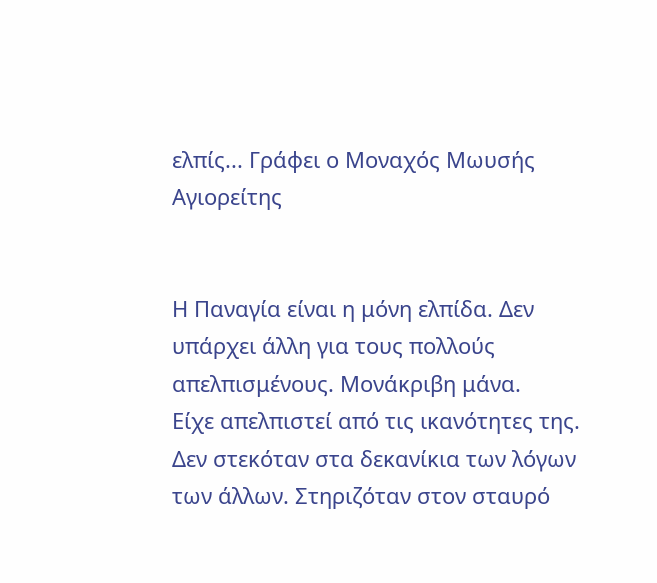ελπίς... Γράφει ο Μοναχός Μωυσής Αγιορείτης


Η Παναγία είναι η μόνη ελπίδα. Δεν υπάρχει άλλη για τους πολλούς απελπισμένους. Μονάκριβη μάνα.
Είχε απελπιστεί από τις ικανότητες της. Δεν στεκόταν στα δεκανίκια των λόγων των άλλων. Στηριζόταν στον σταυρό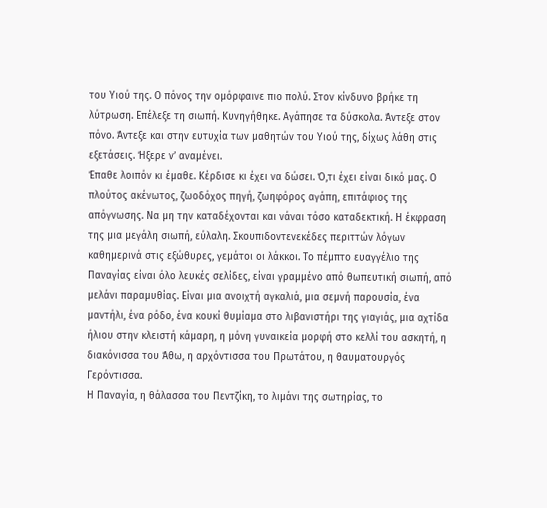του Υιού της. Ο πόνος την ομόρφαινε πιο πολύ. Στον κίνδυνο βρήκε τη λύτρωση. Επέλεξε τη σιωπή. Κυνηγήθηκε. Αγάπησε τα δύσκολα. Άντεξε στον πόνο. Άντεξε και στην ευτυχία των μαθητών του Υιού της, δίχως λάθη στις εξετάσεις. Ήξερε ν’ αναμένει.
Έπαθε λοιπόν κι έμαθε. Κέρδισε κι έχει να δώσει. Ό,τι έχει είναι δικό μας. Ο πλούτος ακένωτος, ζωοδόχος πηγή, ζωηφόρος αγάπη, επιτάφιος της απόγνωσης. Να μη την καταδέχονται και νάναι τόσο καταδεκτική. Η έκφραση της μια μεγάλη σιωπή, εύλαλη. Σκουπιδοντενεκέδες περιττών λόγων καθημερινά στις εξώθυρες, γεμάτοι οι λάκκοι. Το πέμπτο ευαγγέλιο της Παναγίας είναι όλο λευκές σελίδες, είναι γραμμένο από θωπευτική σιωπή, από μελάνι παραμυθίας. Είναι μια ανοιχτή αγκαλιά, μια σεμνή παρουσία, ένα μαντήλι, ένα ρόδο, ένα κουκί θυμίαμα στο λιβανιστήρι της γιαγιάς, μια αχτίδα ήλιου στην κλειστή κάμαρη, η μόνη γυναικεία μορφή στο κελλί του ασκητή, η διακόνισσα του Άθω, η αρχόντισσα του Πρωτάτου, η θαυματουργός Γερόντισσα.
Η Παναγία, η θάλασσα του Πεντζίκη, το λιμάνι της σωτηρίας, το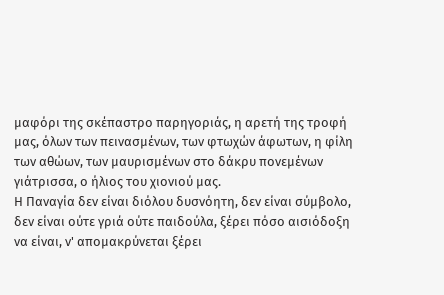μαφόρι της σκέπαστρο παρηγοριάς, η αρετή της τροφή μας, όλων των πεινασμένων, των φτωχών άφωτων, η φίλη των αθώων, των μαυρισμένων στο δάκρυ πονεμένων γιάτρισσα, ο ήλιος του χιονιού μας.
Η Παναγία δεν είναι διόλου δυσνόητη, δεν είναι σύμβολο, δεν είναι ούτε γριά ούτε παιδούλα, ξέρει πόσο αισιόδοξη να είναι, ν' απομακρύνεται ξέρει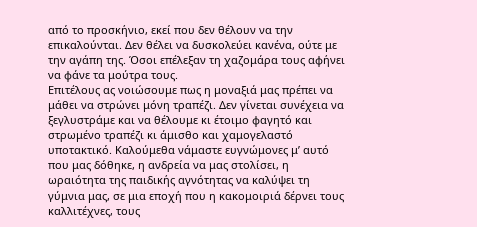από το προσκήνιο, εκεί που δεν θέλουν να την επικαλούνται. Δεν θέλει να δυσκολεύει κανένα, ούτε με την αγάπη της. Όσοι επέλεξαν τη χαζομάρα τους αφήνει να φάνε τα μούτρα τους.
Επιτέλους ας νοιώσουμε πως η μοναξιά μας πρέπει να μάθει να στρώνει μόνη τραπέζι. Δεν γίνεται συνέχεια να ξεγλυστράμε και να θέλουμε κι έτοιμο φαγητό και στρωμένο τραπέζι κι άμισθο και χαμογελαστό υποτακτικό. Καλούμεθα νάμαστε ευγνώμονες μ’ αυτό που μας δόθηκε, η ανδρεία να μας στολίσει, η ωραιότητα της παιδικής αγνότητας να καλύψει τη γύμνια μας, σε μια εποχή που η κακομοιριά δέρνει τους καλλιτέχνες, τους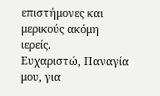επιστήμονες και μερικούς ακόμη ιερείς.
Ευχαριστώ, Παναγία μου, για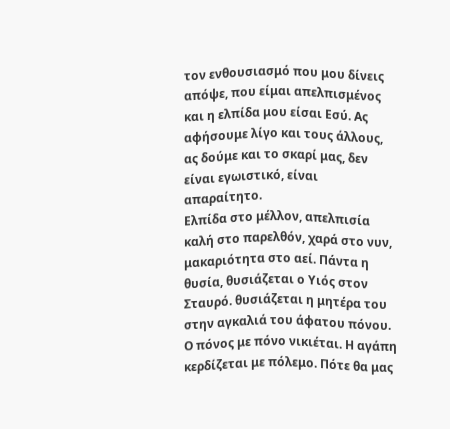τον ενθουσιασμό που μου δίνεις απόψε, που είμαι απελπισμένος και η ελπίδα μου είσαι Εσύ. Ας αφήσουμε λίγο και τους άλλους, ας δούμε και το σκαρί μας, δεν είναι εγωιστικό, είναι απαραίτητο.
Ελπίδα στο μέλλον, απελπισία καλή στο παρελθόν, χαρά στο νυν, μακαριότητα στο αεί. Πάντα η θυσία, θυσιάζεται ο Υιός στον Σταυρό. θυσιάζεται η μητέρα του στην αγκαλιά του άφατου πόνου. Ο πόνος με πόνο νικιέται. Η αγάπη κερδίζεται με πόλεμο. Πότε θα μας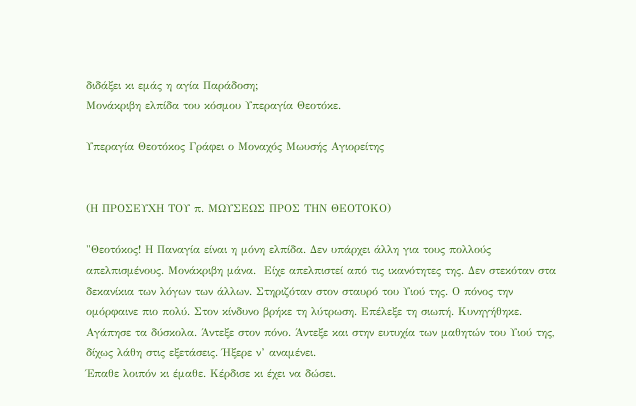διδάξει κι εμάς η αγία Παράδοση;
Μονάκριβη ελπίδα του κόσμου Υπεραγία Θεοτόκε.

Υπεραγία Θεοτόκος Γράφει ο Μοναχός Μωυσής Αγιορείτης


(Η ΠΡΟΣΕΥΧΗ ΤΟΥ π. ΜΩΥΣΕΩΣ ΠΡΟΣ ΤΗΝ ΘΕΟΤΟΚΟ)

"Θεοτόκος! Η Παναγία είναι η μόνη ελπίδα. Δεν υπάρχει άλλη για τους πολλούς απελπισμένους. Μονάκριβη μάνα.  Είχε απελπιστεί από τις ικανότητες της. Δεν στεκόταν στα δεκανίκια των λόγων των άλλων. Στηριζόταν στον σταυρό του Υιού της. Ο πόνος την ομόρφαινε πιο πολύ. Στον κίνδυνο βρήκε τη λύτρωση. Επέλεξε τη σιωπή. Κυνηγήθηκε. Αγάπησε τα δύσκολα. Άντεξε στον πόνο. Άντεξε και στην ευτυχία των μαθητών του Υιού της, δίχως λάθη στις εξετάσεις. Ήξερε ν’ αναμένει.
Έπαθε λοιπόν κι έμαθε. Κέρδισε κι έχει να δώσει.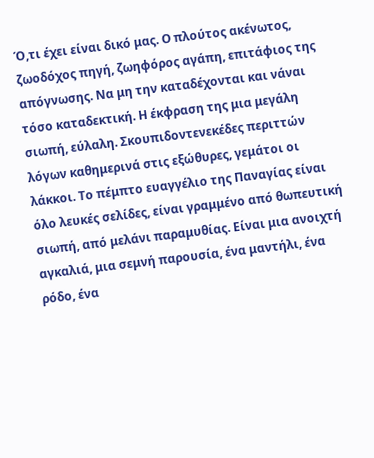Ό,τι έχει είναι δικό μας. Ο πλούτος ακένωτος, ζωοδόχος πηγή, ζωηφόρος αγάπη, επιτάφιος της απόγνωσης. Να μη την καταδέχονται και νάναι τόσο καταδεκτική. Η έκφραση της μια μεγάλη σιωπή, εύλαλη. Σκουπιδοντενεκέδες περιττών λόγων καθημερινά στις εξώθυρες, γεμάτοι οι λάκκοι. Το πέμπτο ευαγγέλιο της Παναγίας είναι όλο λευκές σελίδες, είναι γραμμένο από θωπευτική σιωπή, από μελάνι παραμυθίας. Είναι μια ανοιχτή αγκαλιά, μια σεμνή παρουσία, ένα μαντήλι, ένα ρόδο, ένα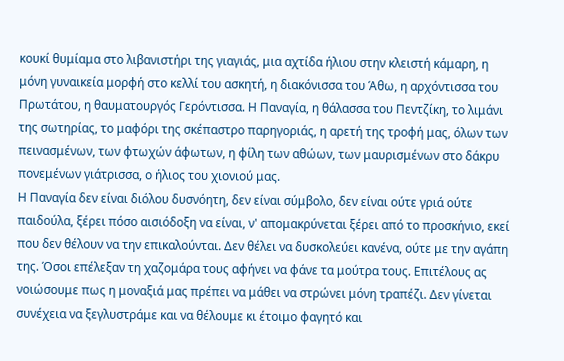κουκί θυμίαμα στο λιβανιστήρι της γιαγιάς, μια αχτίδα ήλιου στην κλειστή κάμαρη, η μόνη γυναικεία μορφή στο κελλί του ασκητή, η διακόνισσα του Άθω, η αρχόντισσα του Πρωτάτου, η θαυματουργός Γερόντισσα. Η Παναγία, η θάλασσα του Πεντζίκη, το λιμάνι της σωτηρίας, το μαφόρι της σκέπαστρο παρηγοριάς, η αρετή της τροφή μας, όλων των πεινασμένων, των φτωχών άφωτων, η φίλη των αθώων, των μαυρισμένων στο δάκρυ πονεμένων γιάτρισσα, ο ήλιος του χιονιού μας.
Η Παναγία δεν είναι διόλου δυσνόητη, δεν είναι σύμβολο, δεν είναι ούτε γριά ούτε παιδούλα, ξέρει πόσο αισιόδοξη να είναι, ν' απομακρύνεται ξέρει από το προσκήνιο, εκεί που δεν θέλουν να την επικαλούνται. Δεν θέλει να δυσκολεύει κανένα, ούτε με την αγάπη της. Όσοι επέλεξαν τη χαζομάρα τους αφήνει να φάνε τα μούτρα τους. Επιτέλους ας νοιώσουμε πως η μοναξιά μας πρέπει να μάθει να στρώνει μόνη τραπέζι. Δεν γίνεται συνέχεια να ξεγλυστράμε και να θέλουμε κι έτοιμο φαγητό και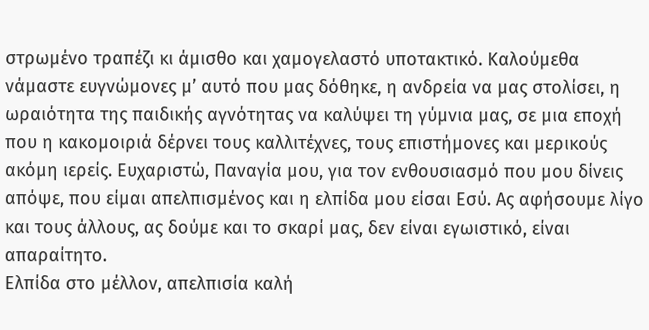στρωμένο τραπέζι κι άμισθο και χαμογελαστό υποτακτικό. Καλούμεθα νάμαστε ευγνώμονες μ’ αυτό που μας δόθηκε, η ανδρεία να μας στολίσει, η ωραιότητα της παιδικής αγνότητας να καλύψει τη γύμνια μας, σε μια εποχή που η κακομοιριά δέρνει τους καλλιτέχνες, τους επιστήμονες και μερικούς ακόμη ιερείς. Ευχαριστώ, Παναγία μου, για τον ενθουσιασμό που μου δίνεις απόψε, που είμαι απελπισμένος και η ελπίδα μου είσαι Εσύ. Ας αφήσουμε λίγο και τους άλλους, ας δούμε και το σκαρί μας, δεν είναι εγωιστικό, είναι απαραίτητο.
Ελπίδα στο μέλλον, απελπισία καλή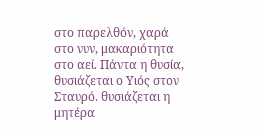στο παρελθόν, χαρά στο νυν, μακαριότητα στο αεί. Πάντα η θυσία, θυσιάζεται ο Υιός στον Σταυρό. θυσιάζεται η μητέρα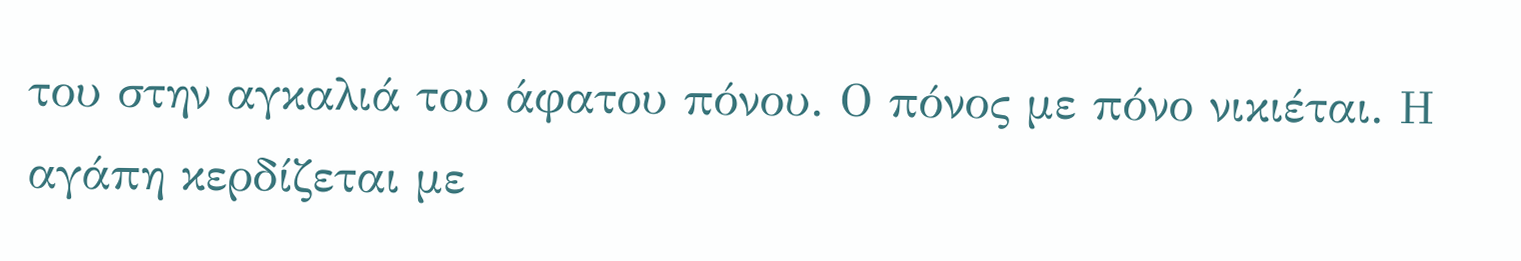του στην αγκαλιά του άφατου πόνου. Ο πόνος με πόνο νικιέται. Η αγάπη κερδίζεται με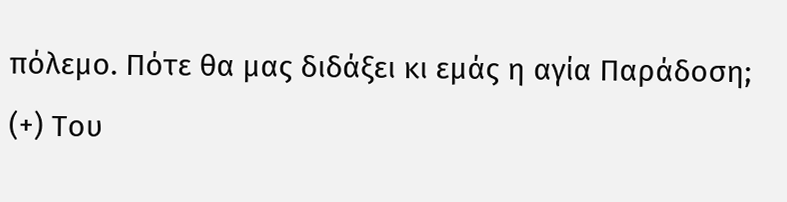πόλεμο. Πότε θα μας διδάξει κι εμάς η αγία Παράδοση;
(+) Του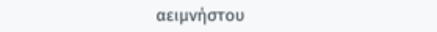αειμνήστου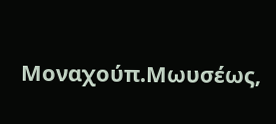Μοναχούπ.Μωυσέως,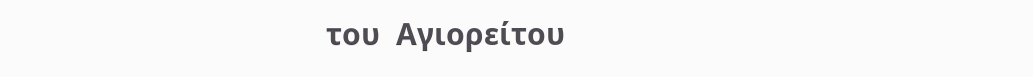του  Αγιορείτου